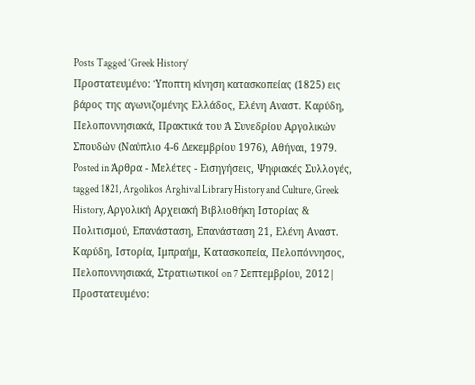Posts Tagged ‘Greek History’
Πρoστατευμένο: Ύποπτη κίνηση κατασκοπείας (1825) εις βάρος της αγωνιζομένης Ελλάδος, Ελένη Αναστ. Καρύδη, Πελοποννησιακά, Πρακτικά του Ά Συνεδρίου Αργολικών Σπουδών (Ναύπλιο 4-6 Δεκεμβρίου 1976), Αθήναι, 1979.
Posted in Άρθρα - Μελέτες - Εισηγήσεις, Ψηφιακές Συλλογές, tagged 1821, Argolikos Arghival Library History and Culture, Greek History, Αργολική Αρχειακή Βιβλιοθήκη Ιστορίας & Πολιτισμού, Επανάσταση, Επανάσταση 21, Ελένη Αναστ. Καρύδη, Ιστορία, Ιμπραήμ, Κατασκοπεία, Πελοπόννησος, Πελοποννησιακά, Στρατιωτικοί on 7 Σεπτεμβρίου, 2012|
Πρoστατευμένο: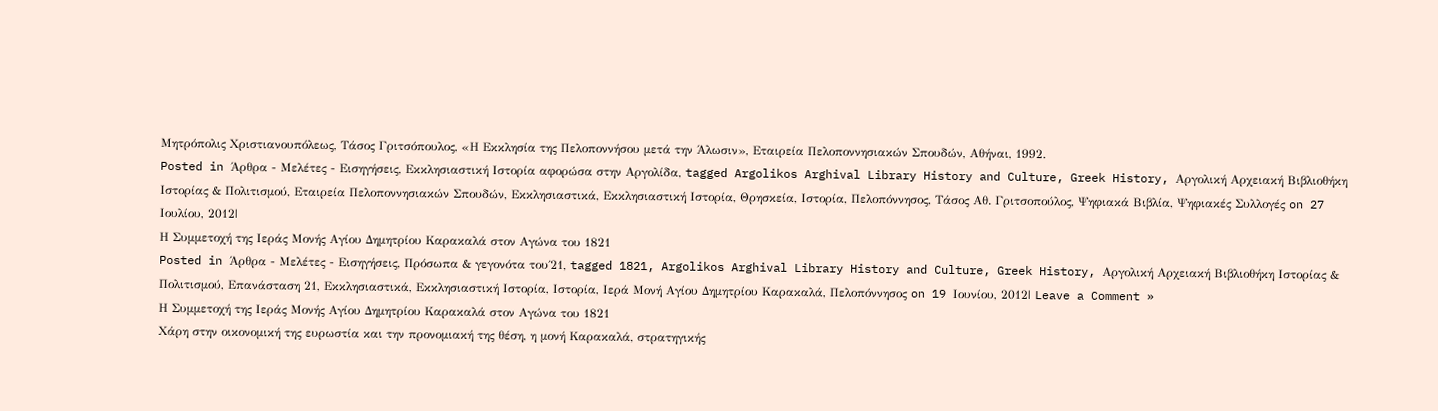Μητρόπολις Χριστιανουπόλεως, Τάσος Γριτσόπουλος, «Η Εκκλησία της Πελοποννήσου μετά την Άλωσιν», Εταιρεία Πελοποννησιακών Σπουδών, Αθήναι, 1992.
Posted in Άρθρα - Μελέτες - Εισηγήσεις, Εκκλησιαστική Ιστορία αφορώσα στην Αργολίδα, tagged Argolikos Arghival Library History and Culture, Greek History, Αργολική Αρχειακή Βιβλιοθήκη Ιστορίας & Πολιτισμού, Εταιρεία Πελοποννησιακών Σπουδών, Εκκλησιαστικά, Εκκλησιαστική Ιστορία, Θρησκεία, Ιστορία, Πελοπόννησος, Τάσος Αθ. Γριτσοπούλος, Ψηφιακά Βιβλία, Ψηφιακές Συλλογές on 27 Ιουλίου, 2012|
Η Συμμετοχή της Ιεράς Μονής Αγίου Δημητρίου Καρακαλά στον Αγώνα του 1821
Posted in Άρθρα - Μελέτες - Εισηγήσεις, Πρόσωπα & γεγονότα του΄21, tagged 1821, Argolikos Arghival Library History and Culture, Greek History, Αργολική Αρχειακή Βιβλιοθήκη Ιστορίας & Πολιτισμού, Επανάσταση 21, Εκκλησιαστικά, Εκκλησιαστική Ιστορία, Ιστορία, Ιερά Μονή Αγίου Δημητρίου Καρακαλά, Πελοπόννησος on 19 Ιουνίου, 2012| Leave a Comment »
Η Συμμετοχή της Ιεράς Μονής Αγίου Δημητρίου Καρακαλά στον Αγώνα του 1821
Χάρη στην οικονομική της ευρωστία και την προνομιακή της θέση, η μονή Καρακαλά, στρατηγικής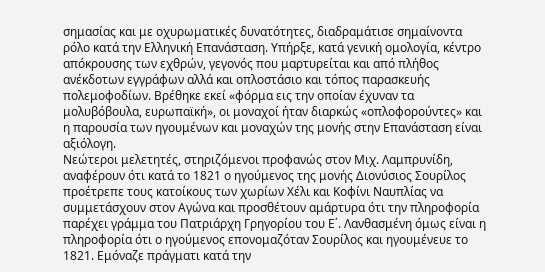σημασίας και με οχυρωματικές δυνατότητες, διαδραμάτισε σημαίνοντα ρόλο κατά την Ελληνική Επανάσταση. Υπήρξε, κατά γενική ομολογία, κέντρο απόκρουσης των εχθρών, γεγονός που μαρτυρείται και από πλήθος ανέκδοτων εγγράφων αλλά και οπλοστάσιο και τόπος παρασκευής πολεμοφοδίων. Βρέθηκε εκεί «φόρμα εις την οποίαν έχυναν τα μολυβόβουλα, ευρωπαϊκή», οι μοναχοί ήταν διαρκώς «οπλοφορούντες» και η παρουσία των ηγουμένων και μοναχών της μονής στην Επανάσταση είναι αξιόλογη.
Νεώτεροι μελετητές, στηριζόμενοι προφανώς στον Μιχ. Λαμπρυνίδη, αναφέρουν ότι κατά το 1821 ο ηγούμενος της μονής Διονύσιος Σουρίλος προέτρεπε τους κατοίκους των χωρίων Χέλι και Κοφίνι Ναυπλίας να συμμετάσχουν στον Αγώνα και προσθέτουν αμάρτυρα ότι την πληροφορία παρέχει γράμμα του Πατριάρχη Γρηγορίου του Ε΄. Λανθασμένη όμως είναι η πληροφορία ότι ο ηγούμενος επονομαζόταν Σουρίλος και ηγουμένευε το 1821. Εμόναζε πράγματι κατά την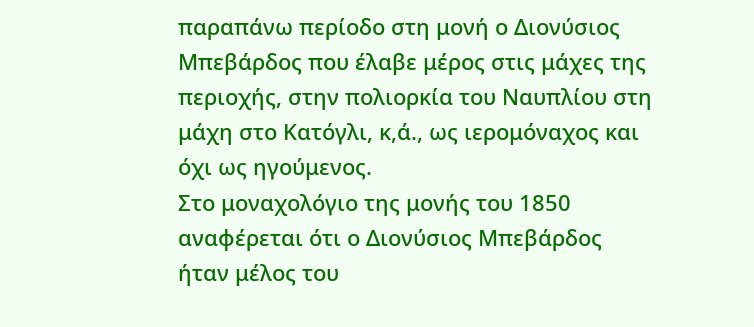παραπάνω περίοδο στη μονή ο Διονύσιος Μπεβάρδος που έλαβε μέρος στις μάχες της περιοχής, στην πολιορκία του Ναυπλίου στη μάχη στο Κατόγλι, κ,ά., ως ιερομόναχος και όχι ως ηγούμενος.
Στο μοναχολόγιο της μονής του 1850 αναφέρεται ότι ο Διονύσιος Μπεβάρδος ήταν μέλος του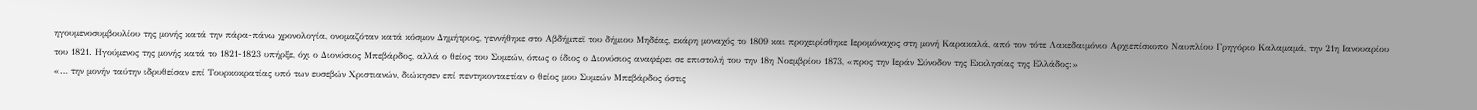ηγουμενοσυμβουλίου της μονής κατά την πάρα-πάνω χρονολογία, ονομαζόταν κατά κόσμον Δημήτριος, γεννήθηκε στο Αβδήμπεϊ του δήμιου Μηδέας, εκάρη μοναχός το 1809 και προχειρίσθηκε Ιερομόναχος στη μονή Καρακαλά, από τον τότε Λακεδαιμόνιο Αρχιεπίσκοπο Ναυπλίου Γρηγόριο Καλαμαμά, την 21η Ιανουαρίου του 1821. Ηγούμενος της μονής κατά το 1821-1823 υπήρξε, όχι ο Διονύσιος Μπεβάρδος, αλλά ο θείος του Συμεών, όπως ο ίδιος ο Διονύσιος αναφέρει σε επιστολή του την 18η Νοεμβρίου 1873, «προς την Ιεράν Σύνοδον της Εκκλησίας της Ελλάδος:»
«… την μονήν ταύτην ιδρυθείσαν επί Τουρκοκρατίας υπό των ευσεβών Χριστιανών, διώκησεν επί πεντηκονταετίαν ο θείος μου Συμεών Μπεβάρδος όστις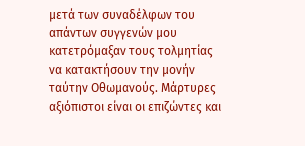μετά των συναδέλφων του απάντων συγγενών μου κατετρόμαξαν τους τολμητίας να κατακτήσουν την μονήν ταύτην Οθωμανούς. Μάρτυρες αξιόπιστοι είναι οι επιζώντες και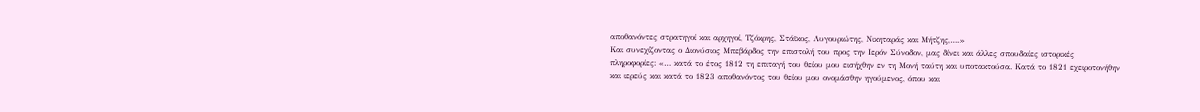αποθανόντες στρατηγοί και αρχηγοί, Τζόκρης, Στάϊκος, Λυγουριώτης, Νικηταράς και Μήτζης,….»
Και συνεχίζοντας ο Διονύσιος Μπεβάρδος την επιστολή του προς την Ιερόν Σύνοδον, μας δίνει και άλλες σπουδαίες ιστορικές πληροφορίες: «… κατά το έτος 1812 τη επιταγή του θείου μου εισήχθην εν τη Μονή ταύτη και υποτακτούσα. Κατά το 1821 εχειροτονήθην και ιερεύς και κατά το 1823 αποθανόντος του θείου μου ονομάσθην ηγούμενος, όπου και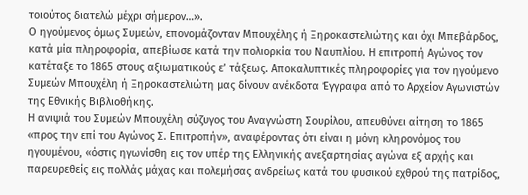τοιούτος διατελώ μέχρι σήμερον…».
Ο ηγούμενος όμως Συμεών, επονομάζονταν Μπουχέλης ή Ξηροκαστελιώτης και όχι Μπεβάρδος, κατά μία πληροφορία, απεβίωσε κατά την πολιορκία του Ναυπλίου. Η επιτροπή Αγώνος τον κατέταξε το 1865 στους αξιωματικούς ε’ τάξεως. Αποκαλυπτικές πληροφορίες για τον ηγούμενο Συμεών Μπουχέλη ή Ξηροκαστελιώτη μας δίνουν ανέκδοτα Έγγραφα από το Αρχείον Αγωνιστών της Εθνικής Βιβλιοθήκης.
Η ανιψιά του Συμεών Μπουχέλη σύζυγος του Αναγνώστη Σουρίλου, απευθύνει αίτηση το 1865 «προς την επί του Αγώνος Σ. Επιτροπήν», αναφέροντας ότι είναι η μόνη κληρονόμος του ηγουμένου, «όστις ηγωνίσθη εις τον υπέρ της Ελληνικής ανεξαρτησίας αγώνα εξ αρχής και παρευρεθείς εις πολλάς μάχας και πολεμήσας ανδρείως κατά του φυσικού εχθρού της πατρίδος,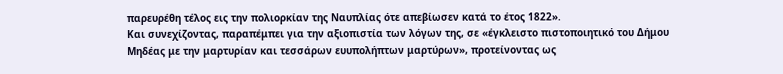παρευρέθη τέλος εις την πολιορκίαν της Ναυπλίας ότε απεβίωσεν κατά το έτος 1822».
Και συνεχίζοντας, παραπέμπει για την αξιοπιστία των λόγων της, σε «έγκλειστο πιστοποιητικό του Δήμου Μηδέας με την μαρτυρίαν και τεσσάρων ευυπολήπτων μαρτύρων», προτείνοντας ως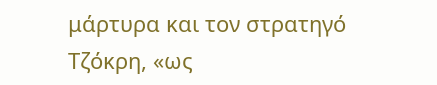μάρτυρα και τον στρατηγό Τζόκρη, «ως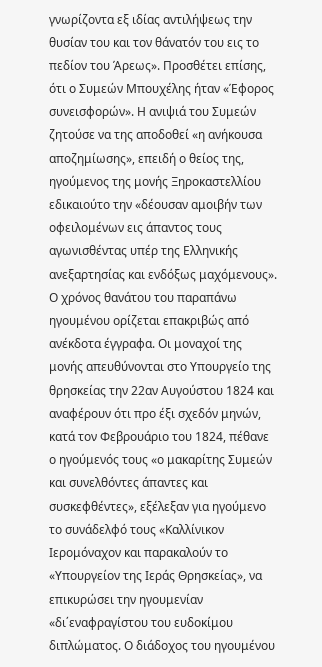γνωρίζοντα εξ ιδίας αντιλήψεως την θυσίαν του και τον θάνατόν του εις το πεδίον του Άρεως». Προσθέτει επίσης, ότι ο Συμεών Μπουχέλης ήταν «Έφορος συνεισφορών». Η ανιψιά του Συμεών ζητούσε να της αποδοθεί «η ανήκουσα αποζημίωσης», επειδή ο θείος της, ηγούμενος της μονής Ξηροκαστελλίου εδικαιούτο την «δέουσαν αμοιβήν των οφειλομένων εις άπαντος τους αγωνισθέντας υπέρ της Ελληνικής ανεξαρτησίας και ενδόξως μαχόμενους».
Ο χρόνος θανάτου του παραπάνω ηγουμένου ορίζεται επακριβώς από ανέκδοτα έγγραφα. Οι μοναχοί της μονής απευθύνονται στο Υπουργείο της θρησκείας την 22αν Αυγούστου 1824 και αναφέρουν ότι προ έξι σχεδόν μηνών, κατά τον Φεβρουάριο του 1824, πέθανε ο ηγούμενός τους «ο μακαρίτης Συμεών και συνελθόντες άπαντες και συσκεφθέντες», εξέλεξαν για ηγούμενο το συνάδελφό τους «Καλλίνικον Ιερομόναχον και παρακαλούν το «Υπουργείον της Ιεράς Θρησκείας», να επικυρώσει την ηγουμενίαν «δι΄εναφραγίστου του ευδοκίμου διπλώματος. Ο διάδοχος του ηγουμένου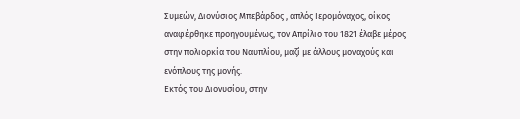Συμεών, Διονύσιος Μπεβάρδος , απλός Ιερομόναχος, οίκος αναφέρθηκε προηγουμένως, τον Απρίλιο του 1821 έλαβε μέρος στην πολιορκία του Ναυπλίου, μαζί με άλλους μοναχούς και ενόπλους της μονής.
Εκτός του Διονυσίου, στην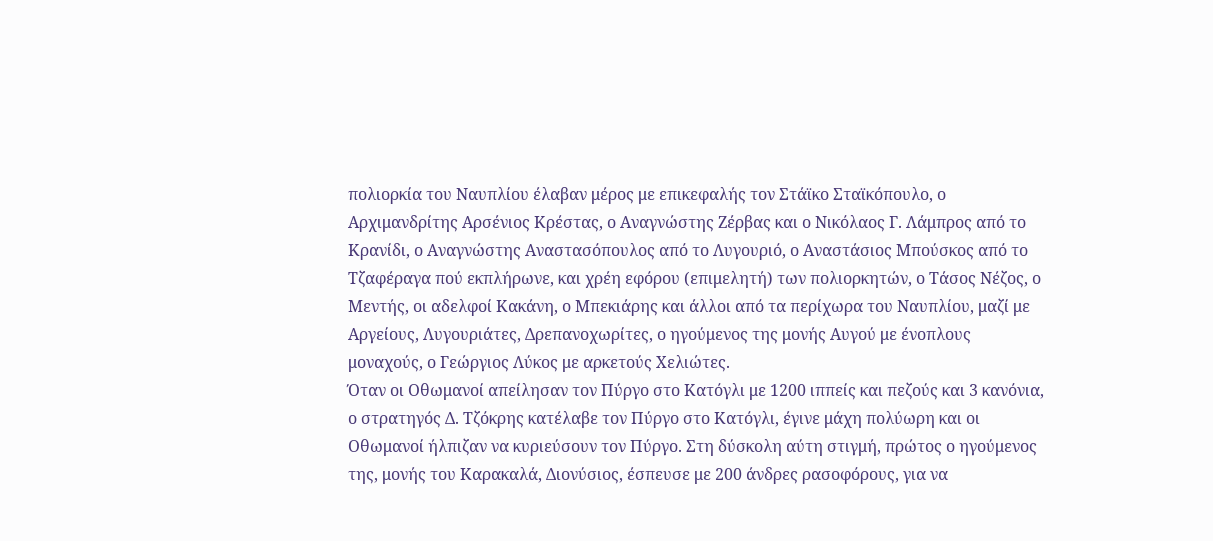πολιορκία του Ναυπλίου έλαβαν μέρος με επικεφαλής τον Στάϊκο Σταϊκόπουλο, ο Αρχιμανδρίτης Αρσένιος Κρέστας, ο Αναγνώστης Ζέρβας και ο Νικόλαος Γ. Λάμπρος από το Κρανίδι, ο Αναγνώστης Αναστασόπουλος από το Λυγουριό, ο Αναστάσιος Μπούσκος από το Τζαφέραγα πού εκπλήρωνε, και χρέη εφόρου (επιμελητή) των πολιορκητών, ο Τάσος Νέζος, ο Μεντής, οι αδελφοί Κακάνη, ο Μπεκιάρης και άλλοι από τα περίχωρα του Ναυπλίου, μαζί με Αργείους, Λυγουριάτες, Δρεπανοχωρίτες, ο ηγούμενος της μονής Αυγού με ένοπλους μοναχούς, ο Γεώργιος Λύκος με αρκετούς Χελιώτες.
Όταν οι Οθωμανοί απείλησαν τον Πύργο στο Κατόγλι με 1200 ιππείς και πεζούς και 3 κανόνια, ο στρατηγός Δ. Τζόκρης κατέλαβε τον Πύργο στο Κατόγλι, έγινε μάχη πολύωρη και οι Οθωμανοί ήλπιζαν να κυριεύσουν τον Πύργο. Στη δύσκολη αύτη στιγμή, πρώτος ο ηγούμενος της, μονής του Καρακαλά, Διονύσιος, έσπευσε με 200 άνδρες ρασοφόρους, για να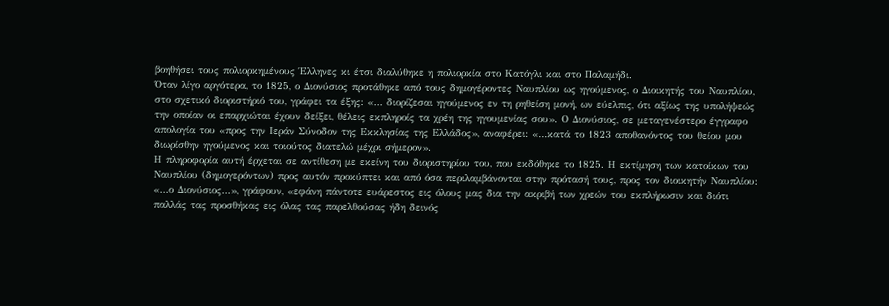βοηθήσει τους πολιορκημένους Έλληνες κι έτσι διαλύθηκε η πολιορκία στο Κατόγλι και στο Παλαμήδι.
Όταν λίγο αργότερα, το 1825, ο Διονύσιος προτάθηκε από τους δημογέροντες Ναυπλίου ως ηγούμενος, ο Διοικητής του Ναυπλίου, στο σχετικό διοριστήριό του, γράφει τα έξης: «… διορίζεσαι ηγούμενος εν τη ρηθείση μονή, ων εύελπις, ότι αξίως της υπολήψεώς την οποίαν οι επαρχιώται έχουν δείξει, θέλεις εκπληροίς τα χρέη της ηγουμενίας σου». Ο Διονύσιος, σε μεταγενέστερο έγγραφο απολογία του «προς την Ιεράν Σύνοδον της Εκκλησίας της Ελλάδος», αναφέρει: «…κατά το 1823 αποθανόντος του θείου μου διωρίσθην ηγούμενος και τοιούτος διατελώ μέχρι σήμερον».
Η πληροφορία αυτή έρχεται σε αντίθεση με εκείνη του διοριστηρίου του, που εκδόθηκε το 1825. Η εκτίμηση των κατοίκων του Ναυπλίου (δημογερόντων) προς αυτόν προκύπτει και από όσα περιλαμβάνονται στην πρότασή τους, προς τον διοικητήν Ναυπλίου: «…ο Διονύσιος…», γράφουν, «εφάνη πάντοτε ευάρεστος εις όλους μας δια την ακριβή των χρεών του εκπλήρωσιν και διότι παλλάς τας προσθήκας εις όλας τας παρελθούσας ήδη δεινός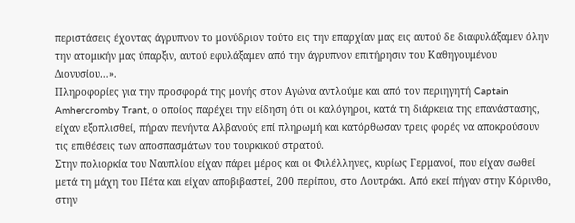περιστάσεις έχοντας άγρυπνον το μονύδριον τούτο εις την επαρχίαν μας εις αυτού δε διαφυλάξαμεν όλην την ατομικήν μας ύπαρξιν, αυτού εφυλάξαμεν από την άγρυπνον επιτήρησιν του Καθηγουμένου Διονυσίου…».
Πληροφορίες για την προσφορά της μονής στον Αγώνα αντλούμε και από τον περιηγητή Captain Amhercromby Trant, ο οποίος παρέχει την είδηση ότι οι καλόγηροι, κατά τη διάρκεια της επανάστασης, είχαν εξοπλισθεί, πήραν πενήντα Αλβανούς επί πληρωμή και κατόρθωσαν τρεις φορές να αποκρούσουν τις επιθέσεις των αποσπασμάτων του τουρκικού στρατού.
Στην πολιορκία του Ναυπλίου είχαν πάρει μέρος και οι Φιλέλληνες, κυρίως Γερμανοί, που είχαν σωθεί μετά τη μάχη του Πέτα και είχαν αποβιβαστεί, 200 περίπου, στο Λουτράκι. Από εκεί πήγαν στην Κόρινθο, στην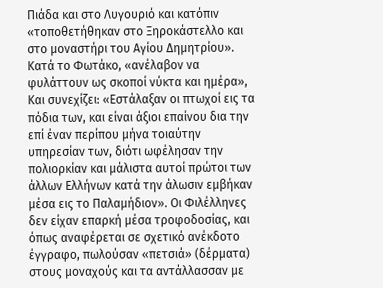Πιάδα και στο Λυγουριό και κατόπιν «τοποθετήθηκαν στο Ξηροκάστελλο και στο μοναστήρι του Αγίου Δημητρίου». Κατά το Φωτάκο, «ανέλαβον να φυλάττουν ως σκοποί νύκτα και ημέρα», Και συνεχίζει: «Εστάλαξαν οι πτωχοί εις τα πόδια των, και είναι άξιοι επαίνου δια την επί έναν περίπου μήνα τοιαύτην υπηρεσίαν των, διότι ωφέλησαν την πολιορκίαν και μάλιστα αυτοί πρώτοι των άλλων Ελλήνων κατά την άλωσιν εμβήκαν μέσα εις το Παλαμήδιον». Οι Φιλέλληνες δεν είχαν επαρκή μέσα τροφοδοσίας, και όπως αναφέρεται σε σχετικό ανέκδοτο έγγραφο, πωλούσαν «πετσιά» (δέρματα) στους μοναχούς και τα αντάλλασσαν με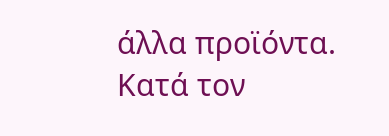άλλα προϊόντα.
Κατά τον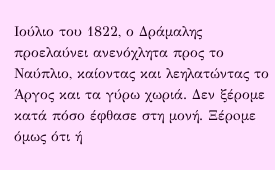Ιούλιο του 1822, ο Δράμαλης προελαύνει ανενόχλητα προς το Ναύπλιο, καίοντας και λεηλατώντας το Άργος και τα γύρω χωριά. Δεν ξέρομε κατά πόσο έφθασε στη μονή. Ξέρoμε όμως ότι ή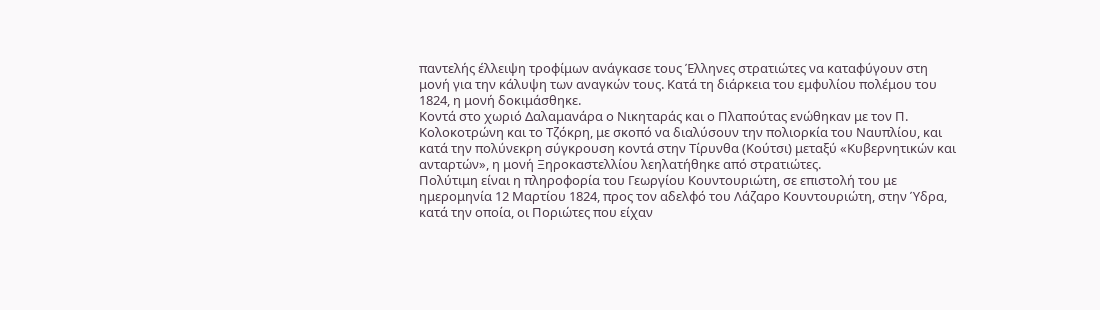παντελής έλλειψη τροφίμων ανάγκασε τους Έλληνες στρατιώτες να καταφύγουν στη μονή για την κάλυψη των αναγκών τους. Κατά τη διάρκεια του εμφυλίου πολέμου του 1824, η μονή δοκιμάσθηκε.
Κοντά στο χωριό Δαλαμανάρα ο Νικηταράς και ο Πλαπούτας ενώθηκαν με τον Π. Κολοκοτρώνη και το Τζόκρη, με σκοπό να διαλύσουν την πολιορκία του Ναυπλίου, και κατά την πολύνεκρη σύγκρουση κοντά στην Τίρυνθα (Κούτσι) μεταξύ «Κυβερνητικών και ανταρτών», η μονή Ξηροκαστελλίου λεηλατήθηκε από στρατιώτες.
Πολύτιμη είναι η πληροφορία του Γεωργίου Κουντουριώτη, σε επιστολή του με ημερομηνία 12 Μαρτίου 1824, προς τον αδελφό του Λάζαρο Κουντουριώτη, στην Ύδρα, κατά την οποία, οι Ποριώτες που είχαν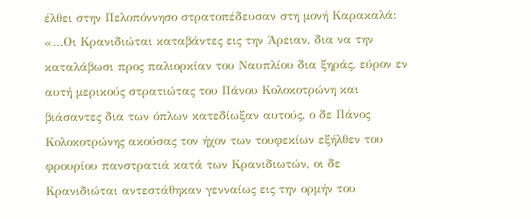έλθει στην Πελοπόννησο στρατοπέδευσαν στη μονή Καρακαλά:
«…Οι Κρανιδιώται καταβάντες εις την Άρειαν, δια να την καταλάβωσι προς παλιορκίαν του Ναυπλίου δια ξηράς, εύρον εν αυτή μερικούς στρατιώτας του Πάνου Κολοκοτρώνη και βιάσαντες δια των όπλων κατεδίωξαν αυτούς, ο δε Πάνος Κολοκοτρώνης ακούσας τον ήχον των τουφεκίων εξήλθεν του φρουρίου πανστρατιά κατά των Κρανιδιωτών, οι δε Κρανιδιώται αντεστάθηκαν γενναίως εις την ορμήν του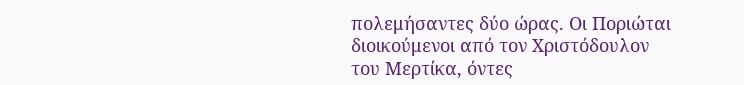πολεμήσαντες δύο ώρας. Οι Ποριώται διοικούμενοι από τον Χριστόδουλον του Μερτίκα, όντες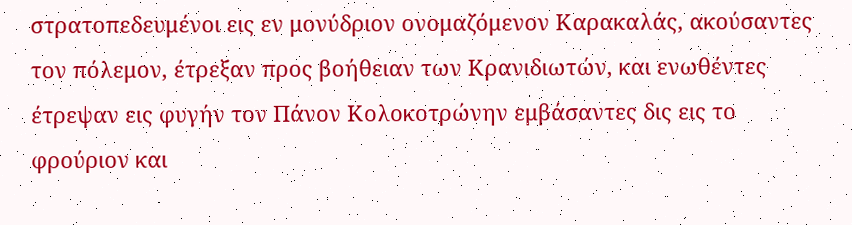στρατοπεδευμένοι εις εν μονύδριον ονομαζόμενον Καρακαλάς, ακούσαντες τον πόλεμον, έτρεξαν προς βοήθειαν των Κρανιδιωτών, και ενωθέντες έτρεψαν εις φυγήν τον Πάνον Κολοκοτρώνην εμβάσαντες δις εις το φρούριον και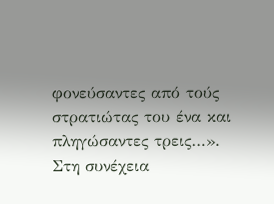φονεύσαντες από τούς στρατιώτας του ένα και πληγώσαντες τρεις…».
Στη συνέχεια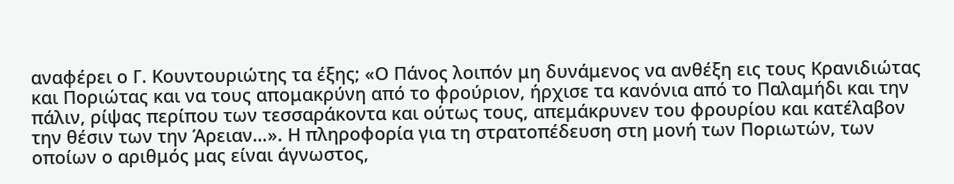αναφέρει ο Γ. Κουντουριώτης τα έξης; «Ο Πάνος λοιπόν μη δυνάμενος να ανθέξη εις τους Κρανιδιώτας και Ποριώτας και να τους απομακρύνη από το φρούριον, ήρχισε τα κανόνια από το Παλαμήδι και την πάλιν, ρίψας περίπου των τεσσαράκοντα και ούτως τους, απεμάκρυνεν του φρουρίου και κατέλαβον την θέσιν των την Άρειαν…». Η πληροφορία για τη στρατοπέδευση στη μονή των Ποριωτών, των οποίων ο αριθμός μας είναι άγνωστος,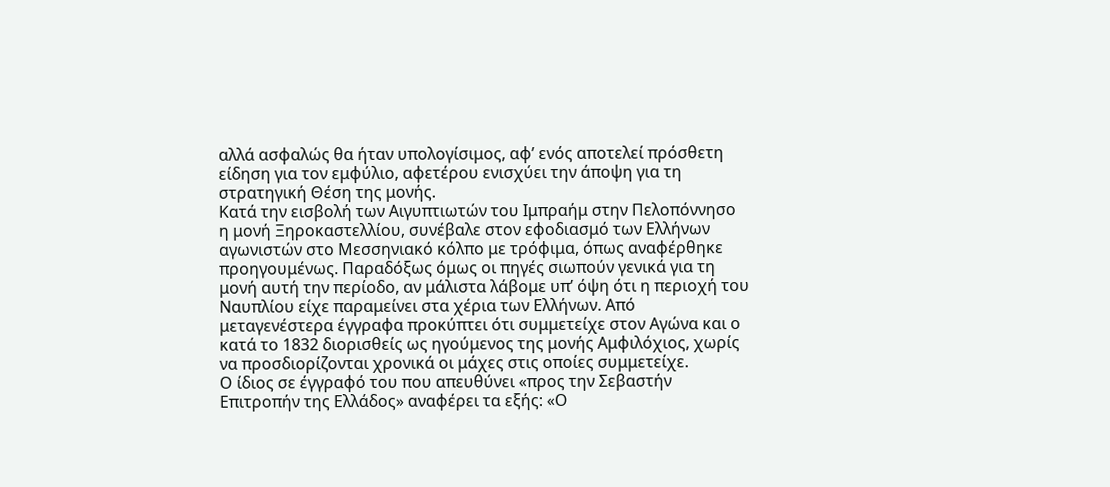αλλά ασφαλώς θα ήταν υπολογίσιμος, αφ’ ενός αποτελεί πρόσθετη είδηση για τον εμφύλιο, αφετέρου ενισχύει την άποψη για τη στρατηγική Θέση της μονής.
Κατά την εισβολή των Αιγυπτιωτών του Ιμπραήμ στην Πελοπόννησο η μονή Ξηροκαστελλίου, συνέβαλε στον εφοδιασμό των Ελλήνων αγωνιστών στο Μεσσηνιακό κόλπο με τρόφιμα, όπως αναφέρθηκε προηγουμένως. Παραδόξως όμως οι πηγές σιωπούν γενικά για τη μονή αυτή την περίοδο, αν μάλιστα λάβομε υπ’ όψη ότι η περιοχή του Ναυπλίου είχε παραμείνει στα χέρια των Ελλήνων. Από μεταγενέστερα έγγραφα προκύπτει ότι συμμετείχε στον Αγώνα και ο κατά το 1832 διορισθείς ως ηγούμενος της μονής Αμφιλόχιος, χωρίς να προσδιορίζονται χρονικά οι μάχες στις οποίες συμμετείχε.
Ο ίδιος σε έγγραφό του που απευθύνει «προς την Σεβαστήν Επιτροπήν της Ελλάδος» αναφέρει τα εξής: «Ο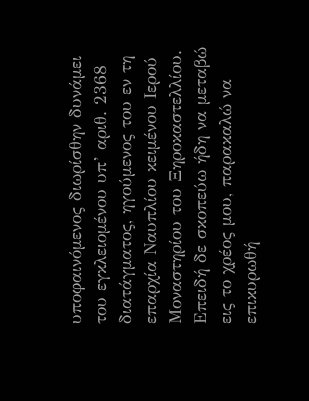υποφαινόμενος διωρίσθην δυνάμει του εγκλειομένου υπ’ αριθ. 2368 διατάγματος, ηγούμενος του εν τη επαρχία Ναυπλίου κειμένου Ιερού Μοναστηρίου του Ξηροκαστελλίου. Επειδή δε σκοπεύω ήδη να μεταβώ εις το χρέος μου, παρακαλώ να επικυρωθή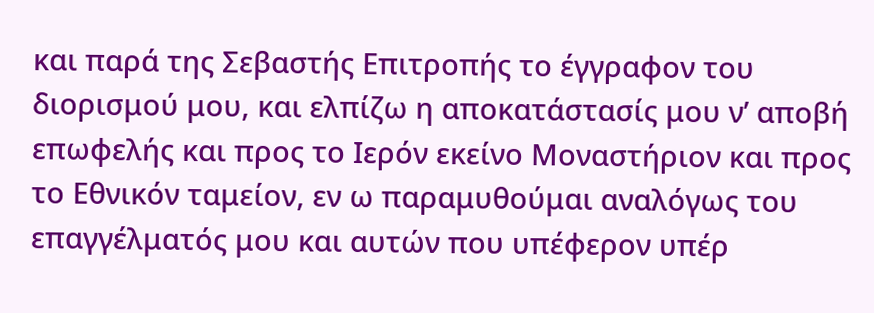και παρά της Σεβαστής Eπιτροπής το έγγραφον του διορισμού μου, και ελπίζω η αποκατάστασίς μου ν’ αποβή επωφελής και προς το Ιερόν εκείνο Μοναστήριον και προς το Εθνικόν ταμείον, εν ω παραμυθούμαι αναλόγως του επαγγέλματός μου και αυτών που υπέφερον υπέρ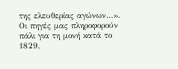της ελευθερίας αγώνων…».
Οι πηγές μας πληροφορούν πάλι για τη μονή κατά το 1829,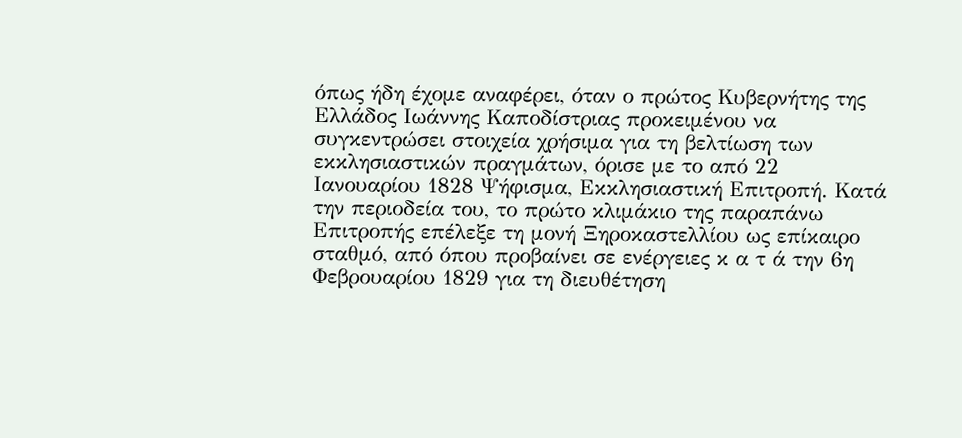όπως ήδη έχομε αναφέρει, όταν ο πρώτος Κυβερνήτης της Ελλάδος Ιωάννης Καποδίστριας προκειμένου να συγκεντρώσει στοιχεία χρήσιμα για τη βελτίωση των εκκλησιαστικών πραγμάτων, όρισε με το από 22 Ιανουαρίου 1828 Ψήφισμα, Εκκλησιαστική Επιτροπή. Κατά την περιοδεία του, το πρώτο κλιμάκιο της παραπάνω Επιτροπής επέλεξε τη μονή Ξηροκαστελλίου ως επίκαιρο σταθμό, από όπου προβαίνει σε ενέργειες κ α τ ά την 6η Φεβρουαρίου 1829 για τη διευθέτηση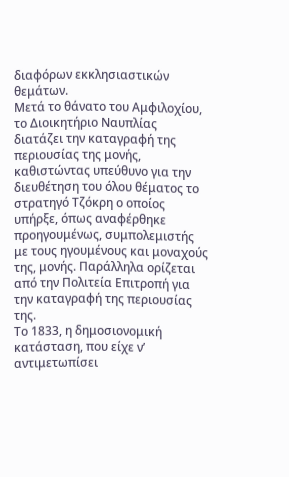διαφόρων εκκλησιαστικών θεμάτων.
Μετά το θάνατο του Αμφιλοχίου, το Διοικητήριο Ναυπλίας διατάζει την καταγραφή της περιουσίας της μονής, καθιστώντας υπεύθυνο για την διευθέτηση του όλου θέματος το στρατηγό Τζόκρη ο οποίος υπήρξε, όπως αναφέρθηκε προηγουμένως, συμπολεμιστής με τους ηγουμένους και μοναχούς της, μονής. Παράλληλα ορίζεται από την Πολιτεία Επιτροπή για την καταγραφή της περιουσίας της.
Το 1833, η δημοσιονομική κατάσταση, που είχε ν’ αντιμετωπίσει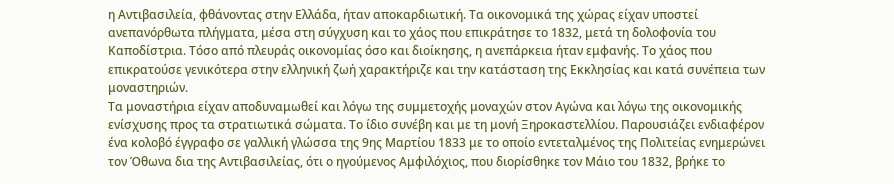η Αντιβασιλεία, φθάνοντας στην Ελλάδα, ήταν αποκαρδιωτική. Τα οικονομικά της χώρας είχαν υποστεί ανεπανόρθωτα πλήγματα, μέσα στη σύγχυση και το χάος που επικράτησε το 1832, μετά τη δολοφονία του Καποδίστρια. Τόσο από πλευράς οικονομίας όσο και διοίκησης, η ανεπάρκεια ήταν εμφανής. Το χάος που επικρατούσε γενικότερα στην ελληνική ζωή χαρακτήριζε και την κατάσταση της Εκκλησίας και κατά συνέπεια των μοναστηριών.
Τα μοναστήρια είχαν αποδυναμωθεί και λόγω της συμμετοχής μοναχών στον Αγώνα και λόγω της οικονομικής ενίσχυσης προς τα στρατιωτικά σώματα. Το ίδιο συνέβη και με τη μονή Ξηροκαστελλίου. Παρουσιάζει ενδιαφέρον ένα κολοβό έγγραφο σε γαλλική γλώσσα της 9ης Μαρτίου 1833 με το οποίο εντεταλμένος της Πολιτείας ενημερώνει τον Όθωνα δια της Αντιβασιλείας, ότι ο ηγούμενος Αμφιλόχιος, που διορίσθηκε τον Μάιο του 1832, βρήκε το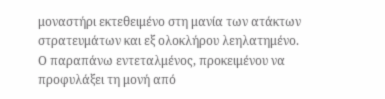μοναστήρι εκτεθειμένο στη μανία των ατάκτων στρατευμάτων και εξ ολοκλήρου λεηλατημένο.
Ο παραπάνω εντεταλμένος, προκειμένου να προφυλάξει τη μονή από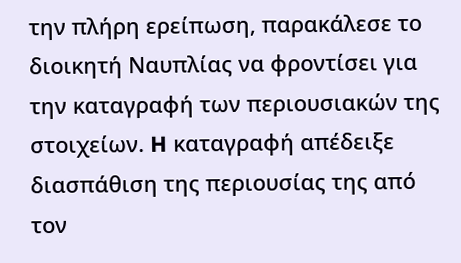την πλήρη ερείπωση, παρακάλεσε το διοικητή Ναυπλίας να φροντίσει για την καταγραφή των περιουσιακών της στοιχείων. H καταγραφή απέδειξε διασπάθιση της περιουσίας της από τον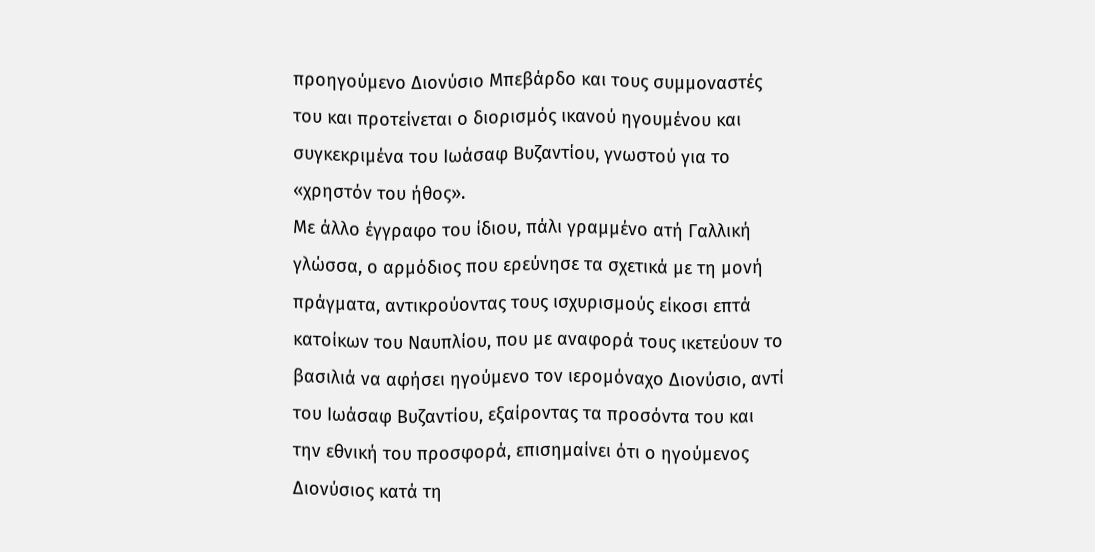προηγούμενο Διονύσιο Μπεβάρδο και τους συμμοναστές του και προτείνεται ο διορισμός ικανού ηγουμένου και συγκεκριμένα του Ιωάσαφ Βυζαντίου, γνωστού για το «χρηστόν του ήθος».
Με άλλο έγγραφο του ίδιου, πάλι γραμμένο ατή Γαλλική γλώσσα, ο αρμόδιος που ερεύνησε τα σχετικά με τη μονή πράγματα, αντικρούοντας τους ισχυρισμούς είκοσι επτά κατοίκων του Ναυπλίου, που με αναφορά τους ικετεύουν το βασιλιά να αφήσει ηγούμενο τον ιερομόναχο Διονύσιο, αντί του Ιωάσαφ Βυζαντίου, εξαίροντας τα προσόντα του και την εθνική του προσφορά, επισημαίνει ότι ο ηγούμενος Διονύσιος κατά τη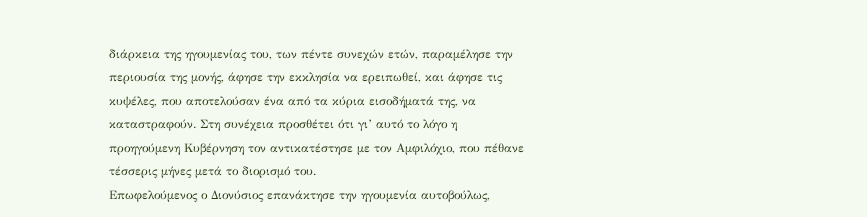διάρκεια της ηγουμενίας του, των πέντε συνεχών ετών, παραμέλησε την περιουσία της μονής, άφησε την εκκλησία να ερειπωθεί, και άφησε τις κυψέλες, που αποτελούσαν ένα από τα κύρια εισοδήματά της, να καταστραφούν. Στη συνέχεια προσθέτει ότι γι’ αυτό το λόγο η προηγούμενη Κυβέρνηση τον αντικατέστησε με τον Αμφιλόχιο, που πέθανε τέσσερις μήνες μετά το διορισμό του.
Επωφελούμενος ο Διονύσιος επανάκτησε την ηγουμενία αυτοβούλως,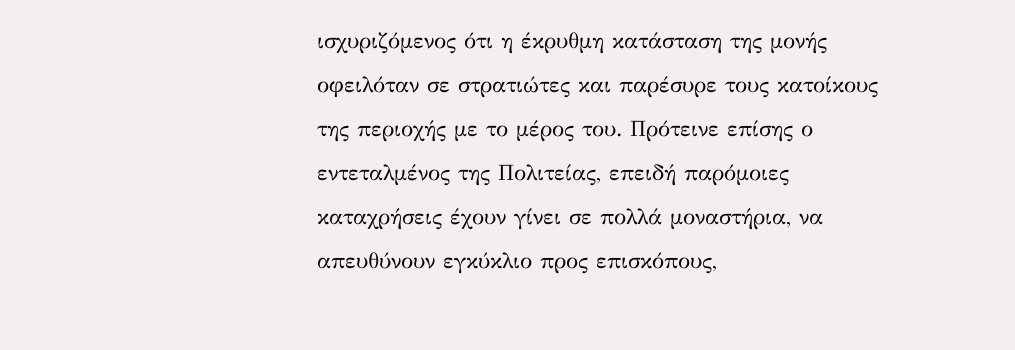ισχυριζόμενος ότι η έκρυθμη κατάσταση της μονής οφειλόταν σε στρατιώτες και παρέσυρε τους κατοίκους της περιοχής με το μέρος του. Πρότεινε επίσης ο εντεταλμένος της Πολιτείας, επειδή παρόμοιες καταχρήσεις έχουν γίνει σε πολλά μοναστήρια, να απευθύνουν εγκύκλιο προς επισκόπους,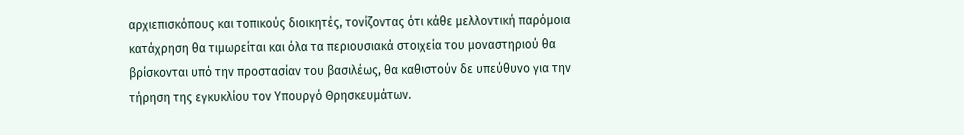αρχιεπισκόπους και τοπικούς διοικητές, τονίζοντας ότι κάθε μελλοντική παρόμοια κατάχρηση θα τιμωρείται και όλα τα περιουσιακά στοιχεία του μοναστηριού θα βρίσκονται υπό την προστασίαν του βασιλέως, θα καθιστούν δε υπεύθυνο για την τήρηση της εγκυκλίου τον Υπουργό Θρησκευμάτων.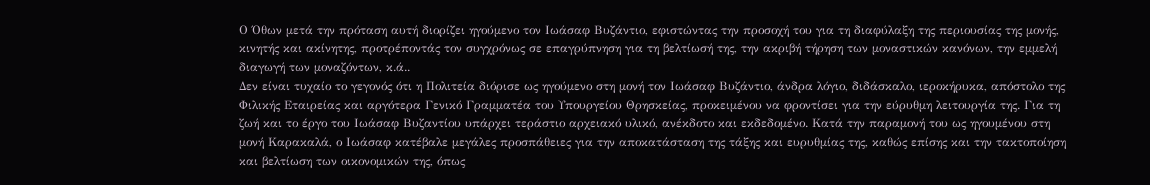Ο Όθων μετά την πρόταση αυτή διορίζει ηγούμενο τον Ιωάσαφ Βυζάντιο, εφιστώντας την προσοχή του για τη διαφύλαξη της περιουσίας της μονής, κινητής και ακίνητης, προτρέποντάς τον συγχρόνως σε επαγρύπνηση για τη βελτίωσή της, την ακριβή τήρηση των μοναστικών κανόνων, την εμμελή διαγωγή των μοναζόντων, κ.ά..
Δεν είναι τυχαίο το γεγονός ότι η Πολιτεία διόρισε ως ηγούμενο στη μονή τον Ιωάσαφ Βυζάντιο, άνδρα λόγιο, διδάσκαλο, ιεροκήρυκα, απόστολο της Φιλικής Εταιρείας και αργότερα Γενικό Γραμματέα του Υπουργείου Θρησκείας, προκειμένου να φροντίσει για την εύρυθμη λειτουργία της. Για τη ζωή και το έργο του Ιωάσαφ Βυζαντίου υπάρχει τεράστιο αρχειακό υλικό, ανέκδοτο και εκδεδομένο. Κατά την παραμονή του ως ηγουμένου στη μονή Καρακαλά, ο Ιωάσαφ κατέβαλε μεγάλες προσπάθειες για την αποκατάσταση της τάξης και ευρυθμίας της, καθώς επίσης και την τακτοποίηση και βελτίωση των οικονομικών της, όπως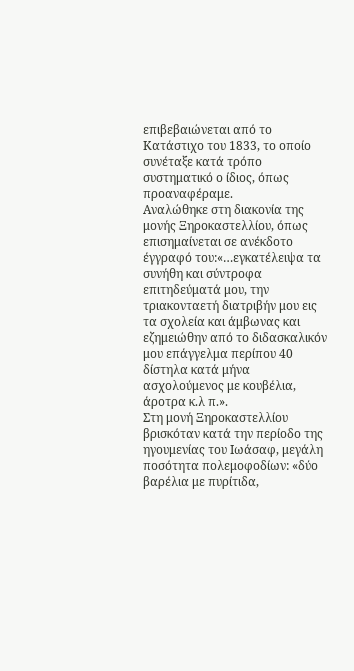επιβεβαιώνεται από το Κατάστιχο του 1833, το οποίο συνέταξε κατά τρόπο συστηματικό ο ίδιος, όπως προαναφέραμε.
Αναλώθηκε στη διακονία της μονής Ξηροκαστελλίου, όπως επισημαίνεται σε ανέκδοτο έγγραφό του:«…εγκατέλειψα τα συνήθη και σύντροφα επιτηδεύματά μου, την τριακονταετή διατριβήν μου εις τα σχολεία και άμβωνας και εζημειώθην από το διδασκαλικόν μου επάγγελμα περίπου 40 δίστηλα κατά μήνα ασχολούμενος με κουβέλια, άροτρα κ.λ π.».
Στη μονή Ξηροκαστελλίου βρισκόταν κατά την περίοδο της ηγουμενίας του Ιωάσαφ, μεγάλη ποσότητα πολεμοφοδίων: «δύο βαρέλια με πυρίτιδα,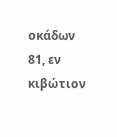οκάδων 81, εν κιβώτιον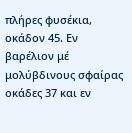πλήρες φυσέκια, οκάδον 45. Εν βαρέλιον μέ μολύβδινους σφαίρας οκάδες 37 και εν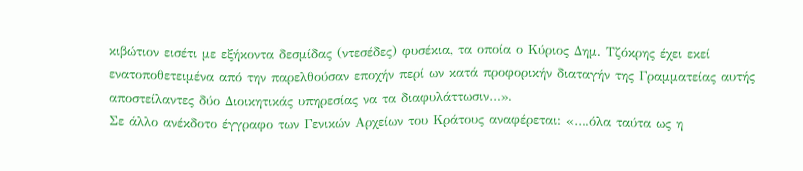κιβώτιον εισέτι με εξήκοντα δεσμίδας (ντεσέδες) φυσέκια, τα οποία ο Κύριος Δημ. Τζόκρης έχει εκεί ενατοποθετειμένα από την παρελθούσαν εποχήν περί ων κατά προφορικήν διαταγήν της Γραμματείας αυτής αποστείλαντες δύο Διοικητικάς υπηρεσίας να τα διαφυλάττωσιν…».
Σε άλλο ανέκδοτο έγγραφο των Γενικών Αρχείων του Κράτους αναφέρεται: «….όλα ταύτα ως η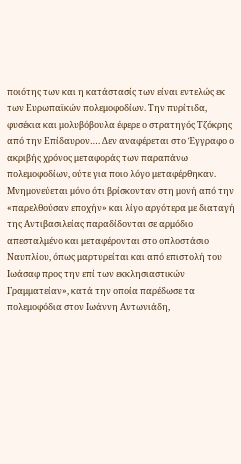ποιότης των και η κατάστασίς των είναι εντελώς εκ των Ευρωπαϊκών πολεμοφοδίων. Την πυρίτιδα, φυσέκια και μολυβόβουλα έφερε ο στρατηγός Τζόκρης από την Επίδαυρον…. Δεν αναφέρεται στο Έγγραφο ο ακριβής χρόνος μεταφοράς των παραπάνω πολεμοφοδίων, ούτε για ποιο λόγο μεταφέρθηκαν. Μνημονεύεται μόνο ότι βρίσκονταν στη μονή από την «παρελθούσαν εποχήν» και λίγο αργότερα με διαταγή της Αντιβασιλείας παραδίδονται σε αρμόδιο απεσταλμένο και μεταφέρονται στο οπλοστάσιο Ναυπλίου, όπως μαρτυρείται και από επιστολή του Ιωάσαφ προς την επί των εκκλησιαστικών Γραμματείαν», κατά την οποία παρέδωσε τα πολεμοφόδια στον Ιωάννη Αντωνιάδη,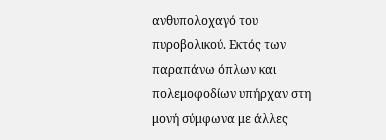ανθυπολοχαγό του πυροβολικού. Εκτός των παραπάνω όπλων και πολεμοφοδίων υπήρχαν στη μονή σύμφωνα με άλλες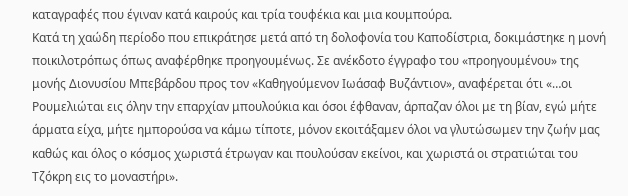καταγραφές που έγιναν κατά καιρούς και τρία τουφέκια και μια κουμπούρα.
Κατά τη χαώδη περίοδο που επικράτησε μετά από τη δολοφονία του Καποδίστρια, δοκιμάστηκε η μονή ποικιλοτρόπως όπως αναφέρθηκε προηγουμένως. Σε ανέκδοτο έγγραφο του «προηγουμένου» της μονής Διονυσίου Μπεβάρδου προς τον «Καθηγούμενον Ιωάσαφ Βυζάντιον», αναφέρεται ότι «…οι Ρουμελιώται εις όλην την επαρχίαν μπουλούκια και όσοι έφθαναν, άρπαζαν όλοι με τη βίαν, εγώ μήτε άρματα είχα, μήτε ημπορούσα να κάμω τίποτε, μόνον εκοιτάξαμεν όλοι να γλυτώσωμεν την ζωήν μας καθώς και όλος ο κόσμος χωριστά έτρωγαν και πουλούσαν εκείνοι, και χωριστά οι στρατιώται του Τζόκρη εις το μοναστήρι».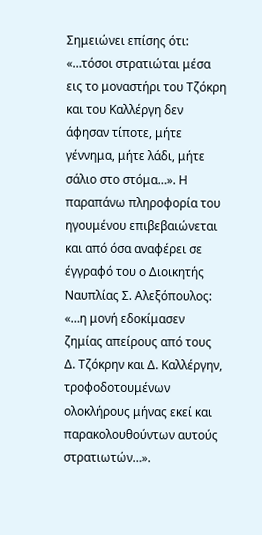Σημειώνει επίσης ότι: «…τόσοι στρατιώται μέσα εις το μοναστήρι του Τζόκρη και του Καλλέργη δεν άφησαν τίποτε, μήτε γέννημα, μήτε λάδι, μήτε σάλιο στο στόμα…». Η παραπάνω πληροφορία του ηγουμένου επιβεβαιώνεται και από όσα αναφέρει σε έγγραφό του ο Διοικητής Ναυπλίας Σ. Αλεξόπουλος: «…η μονή εδοκίμασεν ζημίας απείρους από τους Δ. Τζόκρην και Δ. Καλλέργην, τροφοδοτουμένων ολοκλήρους μήνας εκεί και παρακολουθούντων αυτούς στρατιωτών…».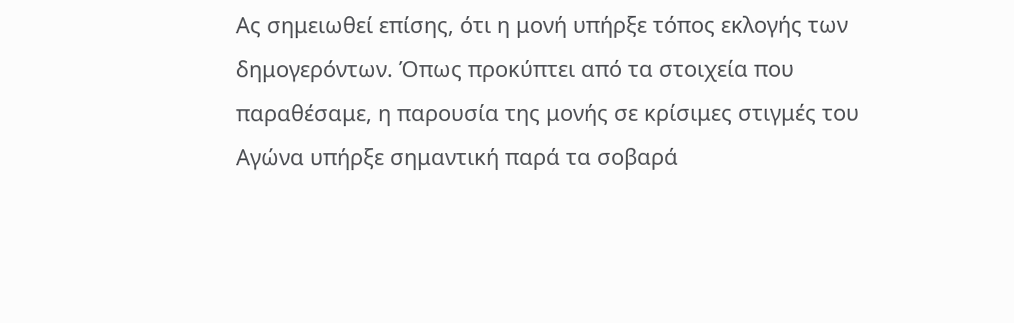Ας σημειωθεί επίσης, ότι η μονή υπήρξε τόπος εκλογής των δημογερόντων. Όπως προκύπτει από τα στοιχεία που παραθέσαμε, η παρουσία της μονής σε κρίσιμες στιγμές του Αγώνα υπήρξε σημαντική παρά τα σοβαρά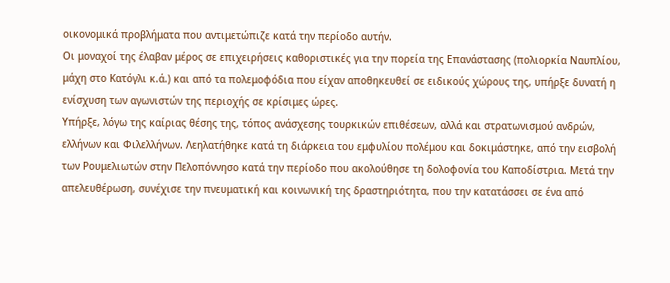οικονομικά προβλήματα που αντιμετώπιζε κατά την περίοδο αυτήν.
Οι μοναχοί της έλαβαν μέρος σε επιχειρήσεις καθοριστικές για την πορεία της Επανάστασης (πολιορκία Ναυπλίου, μάχη στο Κατόγλι κ.ά.) και από τα πολεμοφόδια που είχαν αποθηκευθεί σε ειδικούς χώρους της, υπήρξε δυνατή η ενίσχυση των αγωνιστών της περιοχής σε κρίσιμες ώρες.
Υπήρξε, λόγω της καίριας θέσης της, τόπος ανάσχεσης τουρκικών επιθέσεων, αλλά και στρατωνισμού ανδρών, ελλήνων και Φιλελλήνων. Λεηλατήθηκε κατά τη διάρκεια του εμφυλίου πολέμου και δοκιμάστηκε, από την εισβολή των Ρουμελιωτών στην Πελοπόννησο κατά την περίοδο που ακολούθησε τη δολοφονία του Καποδίστρια. Μετά την απελευθέρωση, συνέχισε την πνευματική και κοινωνική της δραστηριότητα, που την κατατάσσει σε ένα από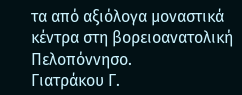τα από αξιόλογα μοναστικά κέντρα στη βορειοανατολική Πελοπόννησο.
Γιατράκου Γ.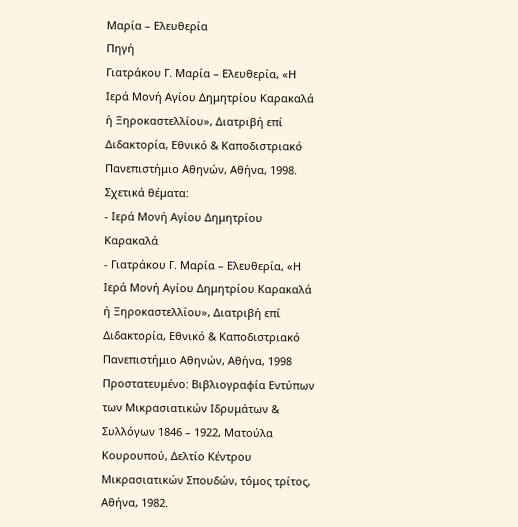Μαρία – Ελευθερία
Πηγή
Γιατράκου Γ. Μαρία – Ελευθερία, «Η Ιερά Μονή Αγίου Δημητρίου Καρακαλά ή Ξηροκαστελλίου», Διατριβή επί Διδακτορία, Εθνικό & Καποδιστριακό Πανεπιστήμιο Αθηνών, Αθήνα, 1998.
Σχετικά θέματα:
- Ιερά Μονή Αγίου Δημητρίου Καρακαλά
- Γιατράκου Γ. Μαρία – Ελευθερία, «Η Ιερά Μονή Αγίου Δημητρίου Καρακαλά ή Ξηροκαστελλίου», Διατριβή επί Διδακτορία, Εθνικό & Καποδιστριακό Πανεπιστήμιο Αθηνών, Αθήνα, 1998
Πρoστατευμένο: Βιβλιογραφία Εντύπων των Μικρασιατικών Ιδρυμάτων & Συλλόγων 1846 – 1922, Ματούλα Κουρουπού, Δελτίο Κέντρου Μικρασιατικών Σπουδών, τόμος τρίτος, Αθήνα, 1982.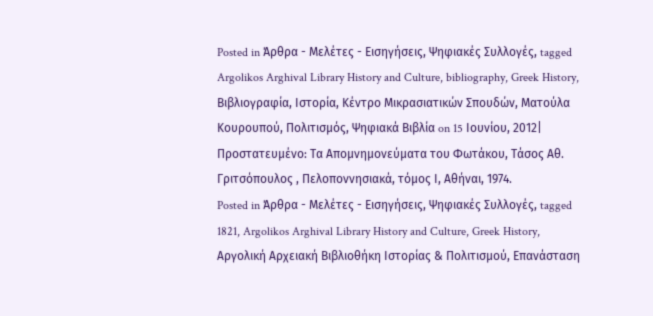Posted in Άρθρα - Μελέτες - Εισηγήσεις, Ψηφιακές Συλλογές, tagged Argolikos Arghival Library History and Culture, bibliography, Greek History, Βιβλιογραφία, Ιστορία, Κέντρο Μικρασιατικών Σπουδών, Ματούλα Κουρουπού, Πολιτισμός, Ψηφιακά Βιβλία on 15 Ιουνίου, 2012|
Πρoστατευμένο: Τα Απομνημονεύματα του Φωτάκου, Τάσος Αθ. Γριτσόπουλος , Πελοποννησιακά, τόμος Ι, Αθήναι, 1974.
Posted in Άρθρα - Μελέτες - Εισηγήσεις, Ψηφιακές Συλλογές, tagged 1821, Argolikos Arghival Library History and Culture, Greek History, Αργολική Αρχειακή Βιβλιοθήκη Ιστορίας & Πολιτισμού, Επανάσταση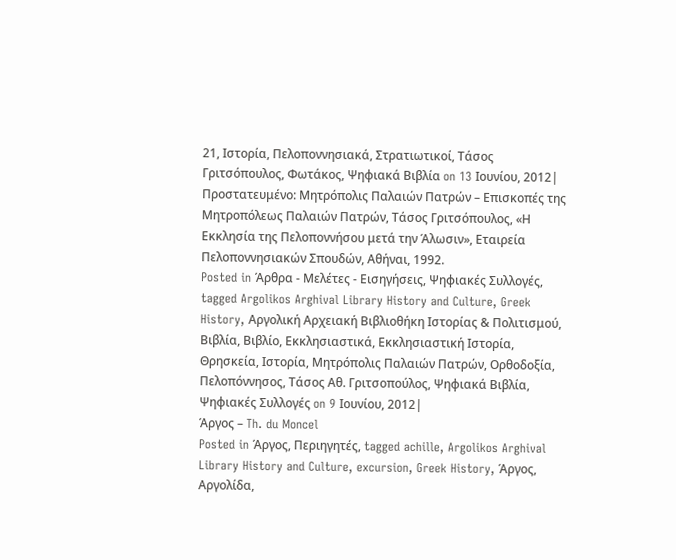21, Ιστορία, Πελοποννησιακά, Στρατιωτικοί, Τάσος Γριτσόπουλος, Φωτάκος, Ψηφιακά Βιβλία on 13 Ιουνίου, 2012|
Πρoστατευμένο: Μητρόπολις Παλαιών Πατρών – Επισκοπές της Μητροπόλεως Παλαιών Πατρών, Τάσος Γριτσόπουλος, «Η Εκκλησία της Πελοποννήσου μετά την Άλωσιν», Εταιρεία Πελοποννησιακών Σπουδών, Αθήναι, 1992.
Posted in Άρθρα - Μελέτες - Εισηγήσεις, Ψηφιακές Συλλογές, tagged Argolikos Arghival Library History and Culture, Greek History, Αργολική Αρχειακή Βιβλιοθήκη Ιστορίας & Πολιτισμού, Βιβλία, Βιβλίο, Εκκλησιαστικά, Εκκλησιαστική Ιστορία, Θρησκεία, Ιστορία, Μητρόπολις Παλαιών Πατρών, Ορθοδοξία, Πελοπόννησος, Τάσος Αθ. Γριτσοπούλος, Ψηφιακά Βιβλία, Ψηφιακές Συλλογές on 9 Ιουνίου, 2012|
Άργος – Th. du Moncel
Posted in Άργος, Περιηγητές, tagged achille, Argolikos Arghival Library History and Culture, excursion, Greek History, Άργος, Αργολίδα,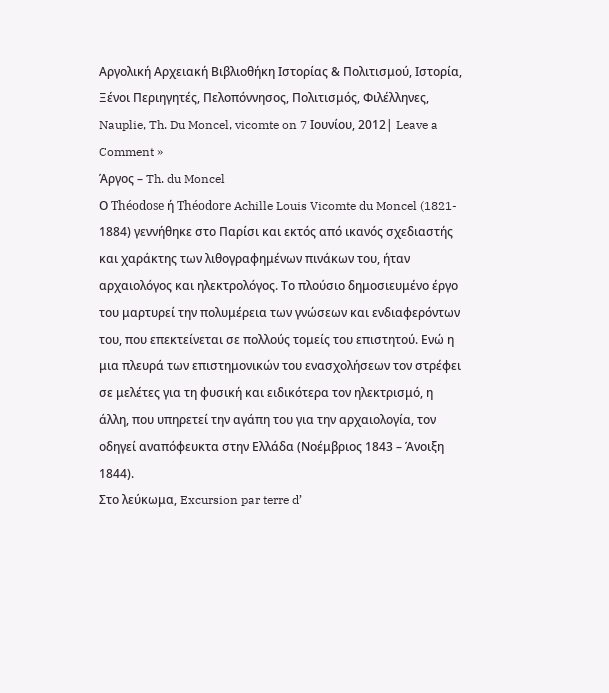Αργολική Αρχειακή Βιβλιοθήκη Ιστορίας & Πολιτισμού, Ιστορία, Ξένοι Περιηγητές, Πελοπόννησος, Πολιτισμός, Φιλέλληνες, Nauplie, Th. Du Moncel, vicomte on 7 Ιουνίου, 2012| Leave a Comment »
Άργος – Th. du Moncel
Ο Théodose ή Théodore Achille Louis Vicomte du Moncel (1821- 1884) γεννήθηκε στο Παρίσι και εκτός από ικανός σχεδιαστής και χαράκτης των λιθογραφημένων πινάκων του, ήταν αρχαιολόγος και ηλεκτρολόγος. Το πλούσιο δημοσιευμένο έργο του μαρτυρεί την πολυμέρεια των γνώσεων και ενδιαφερόντων του, που επεκτείνεται σε πολλούς τομείς του επιστητού. Ενώ η μια πλευρά των επιστημονικών του ενασχολήσεων τον στρέφει σε μελέτες για τη φυσική και ειδικότερα τον ηλεκτρισμό, η άλλη, που υπηρετεί την αγάπη του για την αρχαιολογία, τον οδηγεί αναπόφευκτα στην Ελλάδα (Νοέμβριος 1843 – Άνοιξη 1844).
Στο λεύκωμα, Excursion par terre d’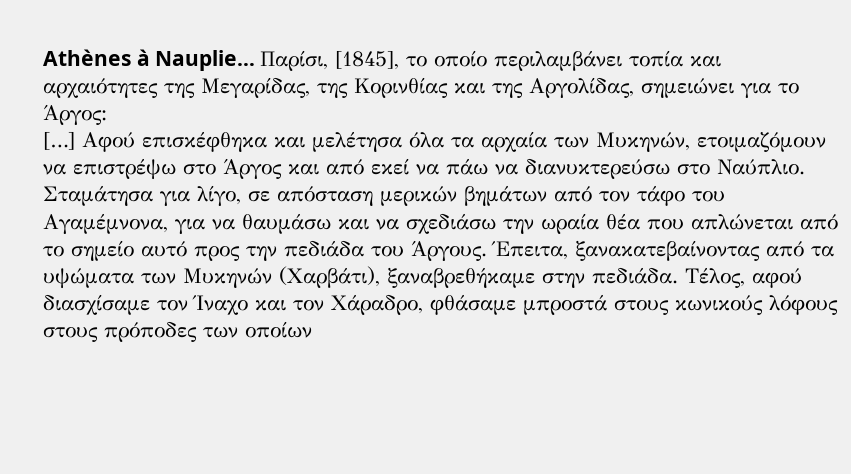Athènes à Nauplie… Παρίσι, [1845], το οποίο περιλαμβάνει τοπία και αρχαιότητες της Μεγαρίδας, της Κορινθίας και της Αργολίδας, σημειώνει για το Άργος:
[…] Αφού επισκέφθηκα και μελέτησα όλα τα αρχαία των Μυκηνών, ετοιμαζόμουν να επιστρέψω στο Άργος και από εκεί να πάω να διανυκτερεύσω στο Ναύπλιο. Σταμάτησα για λίγο, σε απόσταση μερικών βημάτων από τον τάφο του Αγαμέμνονα, για να θαυμάσω και να σχεδιάσω την ωραία θέα που απλώνεται από το σημείο αυτό προς την πεδιάδα του Άργους. Έπειτα, ξανακατεβαίνοντας από τα υψώματα των Μυκηνών (Χαρβάτι), ξαναβρεθήκαμε στην πεδιάδα. Τέλος, αφού διασχίσαμε τον Ίναχο και τον Χάραδρο, φθάσαμε μπροστά στους κωνικούς λόφους στους πρόποδες των οποίων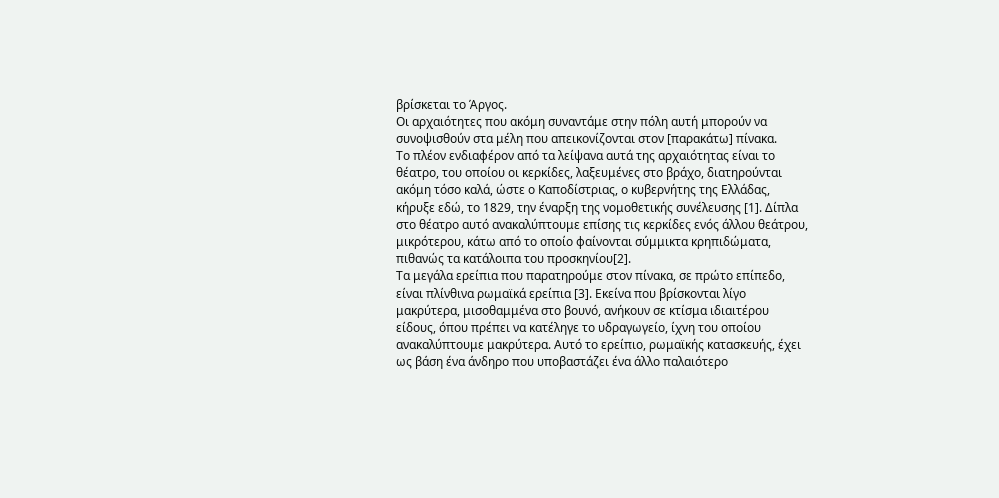βρίσκεται το Άργος.
Οι αρχαιότητες που ακόμη συναντάμε στην πόλη αυτή μπορούν να συνοψισθούν στα μέλη που απεικονίζονται στον [παρακάτω] πίνακα.
Το πλέον ενδιαφέρον από τα λείψανα αυτά της αρχαιότητας είναι το θέατρο, του οποίου οι κερκίδες, λαξευμένες στο βράχο, διατηρούνται ακόμη τόσο καλά, ώστε ο Καποδίστριας, ο κυβερνήτης της Ελλάδας, κήρυξε εδώ, το 1829, την έναρξη της νομοθετικής συνέλευσης [1]. Δίπλα στο θέατρο αυτό ανακαλύπτουμε επίσης τις κερκίδες ενός άλλου θεάτρου, μικρότερου, κάτω από το οποίο φαίνονται σύμμικτα κρηπιδώματα, πιθανώς τα κατάλοιπα του προσκηνίου[2].
Τα μεγάλα ερείπια που παρατηρούμε στον πίνακα, σε πρώτο επίπεδο, είναι πλίνθινα ρωμαϊκά ερείπια [3]. Εκείνα που βρίσκονται λίγο μακρύτερα, μισοθαμμένα στο βουνό, ανήκουν σε κτίσμα ιδιαιτέρου είδους, όπου πρέπει να κατέληγε το υδραγωγείο, ίχνη του οποίου ανακαλύπτουμε μακρύτερα. Αυτό το ερείπιο, ρωμαϊκής κατασκευής, έχει ως βάση ένα άνδηρο που υποβαστάζει ένα άλλο παλαιότερο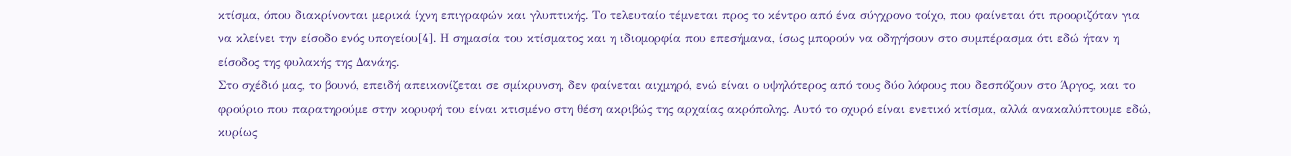κτίσμα, όπου διακρίνονται μερικά ίχνη επιγραφών και γλυπτικής. Το τελευταίο τέμνεται προς το κέντρο από ένα σύγχρονο τοίχο, που φαίνεται ότι προοριζόταν για να κλείνει την είσοδο ενός υπογείου[4]. Η σημασία του κτίσματος και η ιδιομορφία που επεσήμανα, ίσως μπορούν να οδηγήσουν στο συμπέρασμα ότι εδώ ήταν η είσοδος της φυλακής της Δανάης.
Στο σχέδιό μας, το βουνό, επειδή απεικονίζεται σε σμίκρυνση, δεν φαίνεται αιχμηρό, ενώ είναι ο υψηλότερος από τους δύο λόφους που δεσπόζουν στο Άργος, και το φρούριο που παρατηρούμε στην κορυφή του είναι κτισμένο στη θέση ακριβώς της αρχαίας ακρόπολης. Αυτό το οχυρό είναι ενετικό κτίσμα, αλλά ανακαλύπτουμε εδώ, κυρίως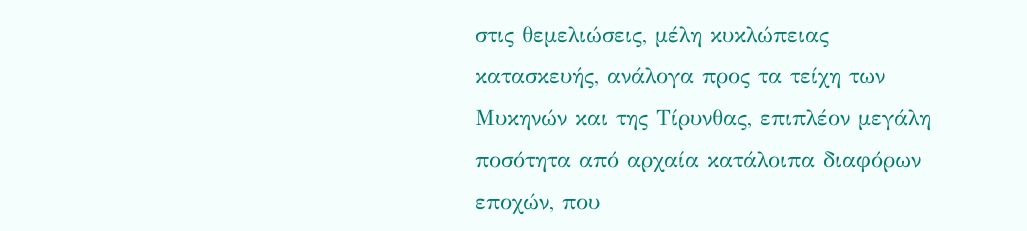στις θεμελιώσεις, μέλη κυκλώπειας κατασκευής, ανάλογα προς τα τείχη των Μυκηνών και της Τίρυνθας, επιπλέον μεγάλη ποσότητα από αρχαία κατάλοιπα διαφόρων εποχών, που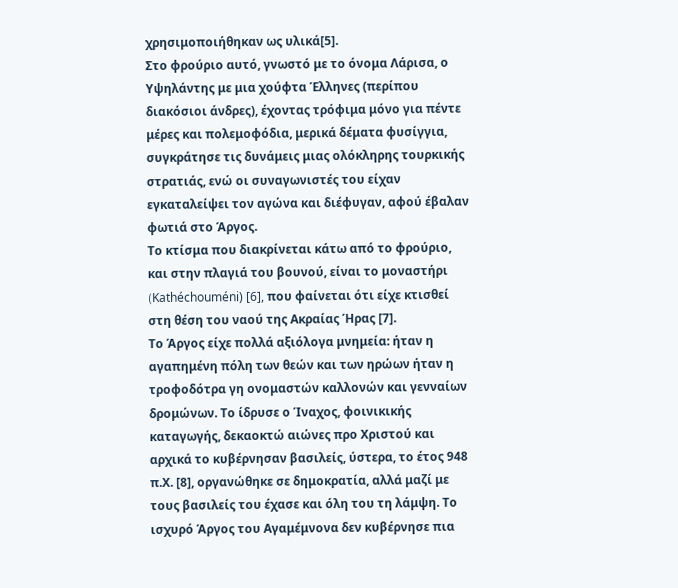χρησιμοποιήθηκαν ως υλικά[5].
Στο φρούριο αυτό, γνωστό με το όνομα Λάρισα, ο Υψηλάντης με μια χούφτα Έλληνες (περίπου διακόσιοι άνδρες), έχοντας τρόφιμα μόνο για πέντε μέρες και πολεμοφόδια, μερικά δέματα φυσίγγια, συγκράτησε τις δυνάμεις μιας ολόκληρης τουρκικής στρατιάς, ενώ οι συναγωνιστές του είχαν εγκαταλείψει τον αγώνα και διέφυγαν, αφού έβαλαν φωτιά στο Άργος.
Το κτίσμα που διακρίνεται κάτω από το φρούριο, και στην πλαγιά του βουνού, είναι το μοναστήρι (Kathéchouméni) [6], που φαίνεται ότι είχε κτισθεί στη θέση του ναού της Ακραίας Ήρας [7].
Το Άργος είχε πολλά αξιόλογα μνημεία: ήταν η αγαπημένη πόλη των θεών και των ηρώων ήταν η τροφοδότρα γη ονομαστών καλλονών και γενναίων δρομώνων. Το ίδρυσε ο Ίναχος, φοινικικής καταγωγής, δεκαοκτώ αιώνες προ Χριστού και αρχικά το κυβέρνησαν βασιλείς, ύστερα, το έτος 948 π.Χ. [8], οργανώθηκε σε δημοκρατία, αλλά μαζί με τους βασιλείς του έχασε και όλη του τη λάμψη. Το ισχυρό Άργος του Αγαμέμνονα δεν κυβέρνησε πια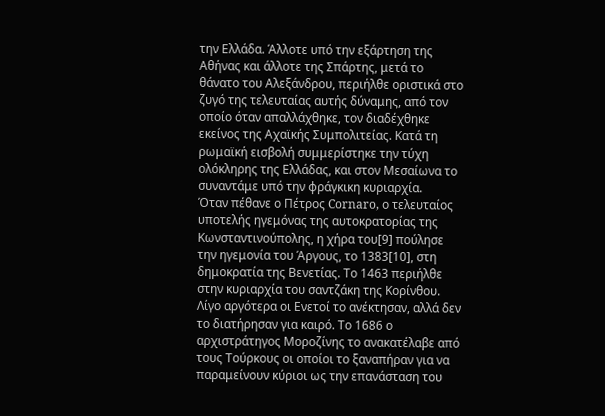την Ελλάδα. Άλλοτε υπό την εξάρτηση της Αθήνας και άλλοτε της Σπάρτης, μετά το θάνατο του Αλεξάνδρου, περιήλθε οριστικά στο ζυγό της τελευταίας αυτής δύναμης, από τον οποίο όταν απαλλάχθηκε, τον διαδέχθηκε εκείνος της Αχαϊκής Συμπολιτείας. Κατά τη ρωμαϊκή εισβολή συμμερίστηκε την τύχη ολόκληρης της Ελλάδας, και στον Μεσαίωνα το συναντάμε υπό την φράγκικη κυριαρχία.
Όταν πέθανε ο Πέτρος Cornaro, ο τελευταίος υποτελής ηγεμόνας της αυτοκρατορίας της Κωνσταντινούπολης, η χήρα του[9] πούλησε την ηγεμονία του Άργους, το 1383[10], στη δημοκρατία της Βενετίας. Το 1463 περιήλθε στην κυριαρχία του σαντζάκη της Κορίνθου. Λίγο αργότερα οι Ενετοί το ανέκτησαν, αλλά δεν το διατήρησαν για καιρό. Το 1686 ο αρχιστράτηγος Μοροζίνης το ανακατέλαβε από τους Τούρκους οι οποίοι το ξαναπήραν για να παραμείνουν κύριοι ως την επανάσταση του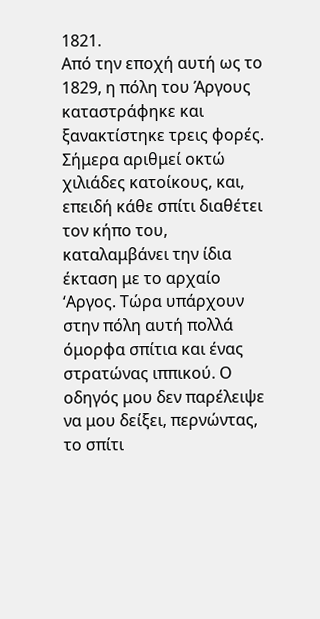1821.
Από την εποχή αυτή ως το 1829, η πόλη του Άργους καταστράφηκε και ξανακτίστηκε τρεις φορές. Σήμερα αριθμεί οκτώ χιλιάδες κατοίκους, και, επειδή κάθε σπίτι διαθέτει τον κήπο του, καταλαμβάνει την ίδια έκταση με το αρχαίο ‘Αργος. Τώρα υπάρχουν στην πόλη αυτή πολλά όμορφα σπίτια και ένας στρατώνας ιππικού. Ο οδηγός μου δεν παρέλειψε να μου δείξει, περνώντας, το σπίτι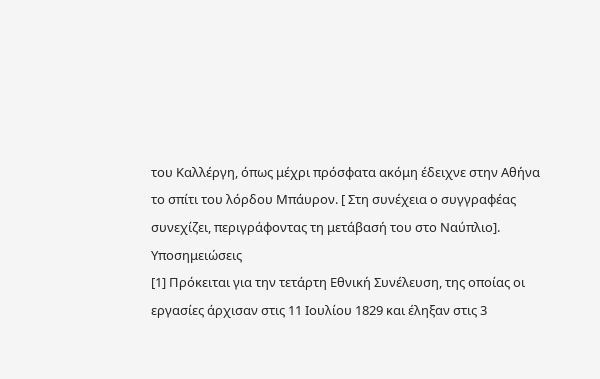του Καλλέργη, όπως μέχρι πρόσφατα ακόμη έδειχνε στην Αθήνα το σπίτι του λόρδου Μπάυρον. [ Στη συνέχεια ο συγγραφέας συνεχίζει, περιγράφοντας τη μετάβασή του στο Ναύπλιο].
Υποσημειώσεις
[1] Πρόκειται για την τετάρτη Εθνική Συνέλευση, της οποίας οι εργασίες άρχισαν στις 11 Ιουλίου 1829 και έληξαν στις 3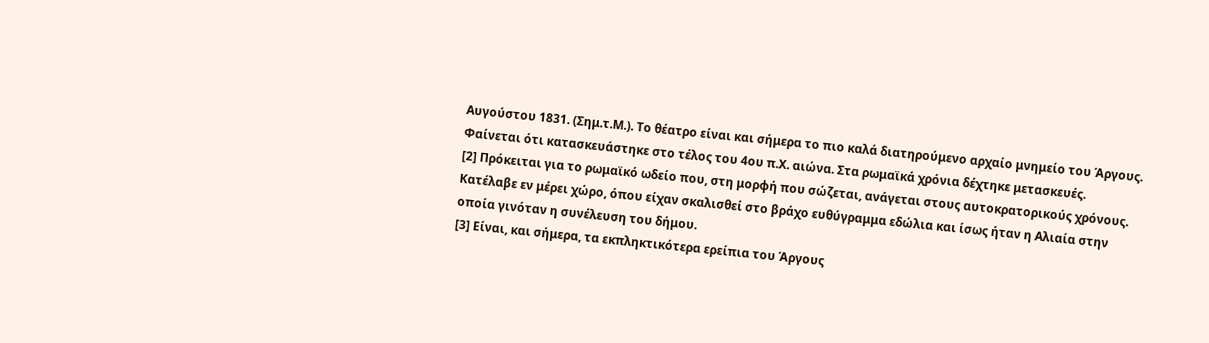Αυγούστου 1831. (Σημ.τ.Μ.). Το θέατρο είναι και σήμερα το πιο καλά διατηρούμενο αρχαίο μνημείο του Άργους. Φαίνεται ότι κατασκευάστηκε στο τέλος του 4ου π.Χ. αιώνα. Στα ρωμαϊκά χρόνια δέχτηκε μετασκευές.
[2] Πρόκειται για το ρωμαϊκό ωδείο που, στη μορφή που σώζεται, ανάγεται στους αυτοκρατορικούς χρόνους. Κατέλαβε εν μέρει χώρο, όπου είχαν σκαλισθεί στο βράχο ευθύγραμμα εδώλια και ίσως ήταν η Αλιαία στην οποία γινόταν η συνέλευση του δήμου.
[3] Είναι, και σήμερα, τα εκπληκτικότερα ερείπια του Άργους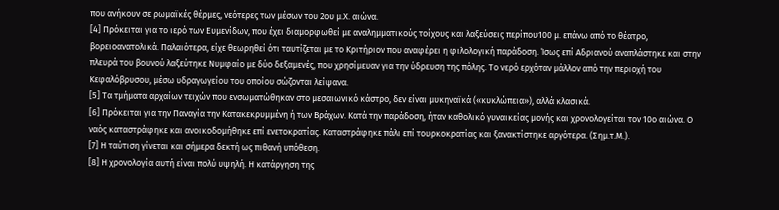που ανήκουν σε ρωμαϊκές θέρμες, νεότερες των μέσων του 2ου μ.Χ. αιώνα.
[4] Πρόκειται για το ιερό των Ευμενίδων, που έχει διαμορφωθεί με αναλημματικούς τοίχους και λαξεύσεις περίπου100 μ. επάνω από το θέατρο, βορειοανατολικά. Παλαιότερα, είχε θεωρηθεί ότι ταυτίζεται με το Κριτήριον που αναφέρει η φιλολογική παράδοση. Ίσως επί Αδριανού αναπλάστηκε και στην πλευρά του βουνού λαξεύτηκε Νυμφαίο με δύο δεξαμενές, που χρησίμευαν για την ύδρευση της πόλης. Το νερό ερχόταν μάλλον από την περιοχή του Κεφαλόβρυσου, μέσω υδραγωγείου του οποίου σώζονται λείψανα.
[5] Τα τμήματα αρχαίων τειχών που ενσωματώθηκαν στο μεσαιωνικό κάστρο, δεν είναι μυκηναϊκά («κυκλώπεια»), αλλά κλασικά.
[6] Πρόκειται για την Παναγία την Κατακεκρυμμένη ή των Βράχων. Κατά την παράδοση, ήταν καθολικό γυναικείας μονής και χρονολογείται τον 10ο αιώνα. Ο ναός καταστράφηκε και ανοικοδομήθηκε επί ενετοκρατίας. Καταστράφηκε πάλι επί τουρκοκρατίας και ξανακτίστηκε αργότερα. (Σημ.τ.Μ.).
[7] Η ταύτιση γίνεται και σήμερα δεκτή ως πιθανή υπόθεση.
[8] Η χρονολογία αυτή είναι πολύ υψηλή. Η κατάργηση της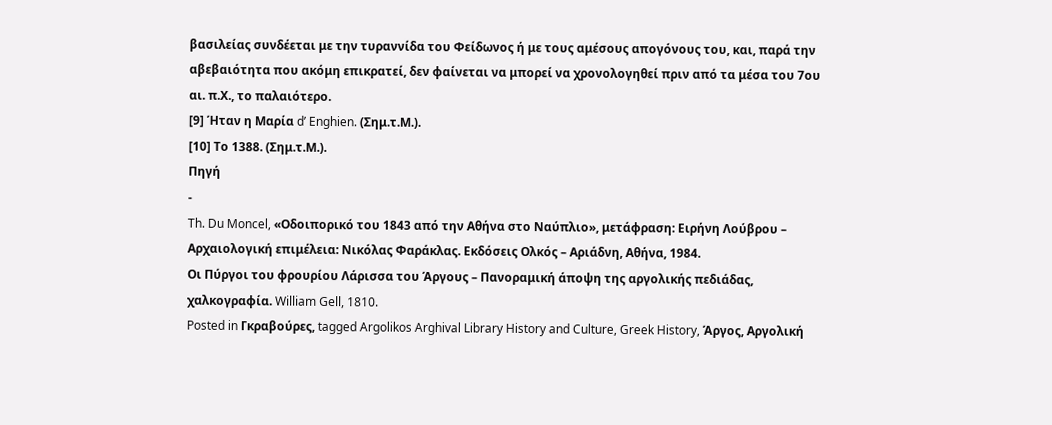βασιλείας συνδέεται με την τυραννίδα του Φείδωνος ή με τους αμέσους απογόνους του, και, παρά την αβεβαιότητα που ακόμη επικρατεί, δεν φαίνεται να μπορεί να χρονολογηθεί πριν από τα μέσα του 7ου αι. π.Χ., το παλαιότερο.
[9] Ήταν η Μαρία d’ Enghien. (Σημ.τ.Μ.).
[10] Το 1388. (Σημ.τ.Μ.).
Πηγή
-
Th. Du Moncel, «Οδοιπορικό του 1843 από την Αθήνα στο Ναύπλιο», μετάφραση: Ειρήνη Λούβρου – Αρχαιολογική επιμέλεια: Νικόλας Φαράκλας. Εκδόσεις Ολκός – Αριάδνη, Αθήνα, 1984.
Οι Πύργοι του φρουρίου Λάρισσα του Άργους – Πανοραμική άποψη της αργολικής πεδιάδας, χαλκογραφία. William Gell, 1810.
Posted in Γκραβούρες, tagged Argolikos Arghival Library History and Culture, Greek History, Άργος, Αργολική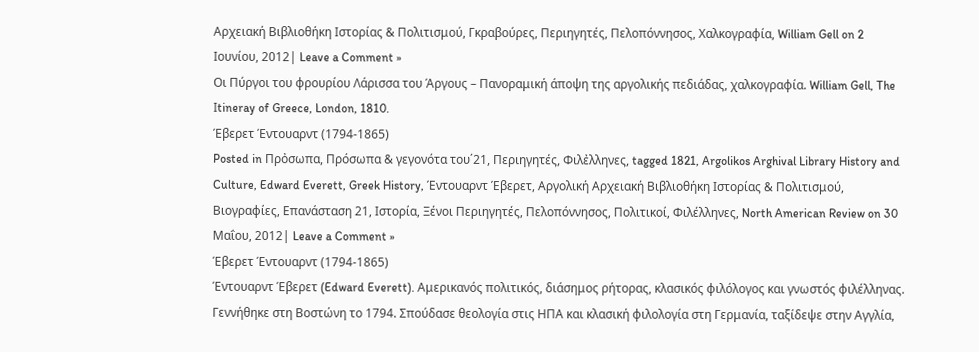Αρχειακή Βιβλιοθήκη Ιστορίας & Πολιτισμού, Γκραβούρες, Περιηγητές, Πελοπόννησος, Χαλκογραφία, William Gell on 2 Ιουνίου, 2012| Leave a Comment »
Οι Πύργοι του φρουρίου Λάρισσα του Άργους – Πανοραμική άποψη της αργολικής πεδιάδας, χαλκογραφία. William Gell, The Ιtineray of Greece, London, 1810.
Έβερετ Έντουαρντ (1794-1865)
Posted in Πρὀσωπα, Πρόσωπα & γεγονότα του΄21, Περιηγητές, Φιλἐλληνες, tagged 1821, Argolikos Arghival Library History and Culture, Edward Everett, Greek History, Έντουαρντ Έβερετ, Αργολική Αρχειακή Βιβλιοθήκη Ιστορίας & Πολιτισμού, Βιογραφίες, Επανάσταση 21, Ιστορία, Ξένοι Περιηγητές, Πελοπόννησος, Πολιτικοί, Φιλέλληνες, North American Review on 30 Μαΐου, 2012| Leave a Comment »
Έβερετ Έντουαρντ (1794-1865)
Έντουαρντ Έβερετ (Edward Everett). Αμερικανός πολιτικός, διάσημος ρήτορας, κλασικός φιλόλογος και γνωστός φιλέλληνας. Γεννήθηκε στη Βοστώνη το 1794. Σπούδασε θεολογία στις ΗΠΑ και κλασική φιλολογία στη Γερμανία, ταξίδεψε στην Αγγλία,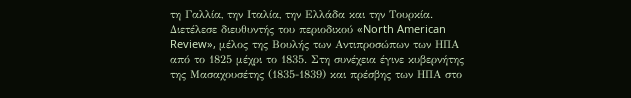τη Γαλλία, την Ιταλία, την Ελλάδα και την Τουρκία.
Διετέλεσε διευθυντής του περιοδικού «North American Review», μέλος της Βουλής των Αντιπροσώπων των ΗΠΑ από το 1825 μέχρι το 1835. Στη συνέχεια έγινε κυβερνήτης της Μασαχουσέτης (1835-1839) και πρέσβης των ΗΠΑ στο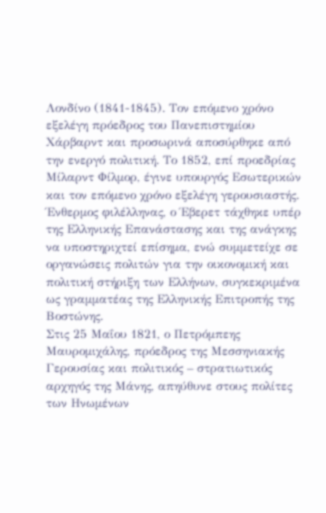Λονδίνο (1841-1845). Τον επόμενο χρόνο εξελέγη πρόεδρος του Πανεπιστημίου Χάρβαρντ και προσωρινά αποσύρθηκε από την ενεργό πολιτική. Το 1852, επί προεδρίας Μίλαρντ Φίλμορ, έγινε υπουργός Εσωτερικών και τον επόμενο χρόνο εξελέγη γερουσιαστής.
Ένθερμος φιλέλληνας, ο Έβερετ τάχθηκε υπέρ της Ελληνικής Επανάστασης και της ανάγκης να υποστηριχτεί επίσημα, ενώ συμμετείχε σε οργανώσεις πολιτών για την οικονομική και πολιτική στήριξη των Ελλήνων, συγκεκριμένα ως γραμματέας της Ελληνικής Επιτροπής της Βοστώνης.
Στις 25 Μαΐου 1821, ο Πετρόμπεης Μαυρομιχάλης, πρόεδρος της Μεσσηνιακής Γερουσίας και πολιτικός – στρατιωτικός αρχηγός της Μάνης, απηύθυνε στους πολίτες των Ηνωμένων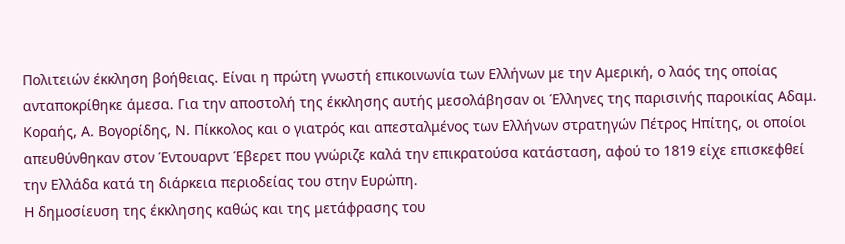Πολιτειών έκκληση βοήθειας. Είναι η πρώτη γνωστή επικοινωνία των Ελλήνων με την Αμερική, ο λαός της οποίας ανταποκρίθηκε άμεσα. Για την αποστολή της έκκλησης αυτής μεσολάβησαν οι Έλληνες της παρισινής παροικίας Αδαμ. Κοραής, Α. Βογορίδης, Ν. Πίκκολος και ο γιατρός και απεσταλμένος των Ελλήνων στρατηγών Πέτρος Ηπίτης, οι οποίοι απευθύνθηκαν στον Έντουαρντ Έβερετ που γνώριζε καλά την επικρατούσα κατάσταση, αφού το 1819 είχε επισκεφθεί την Ελλάδα κατά τη διάρκεια περιοδείας του στην Ευρώπη.
Η δημοσίευση της έκκλησης καθώς και της μετάφρασης του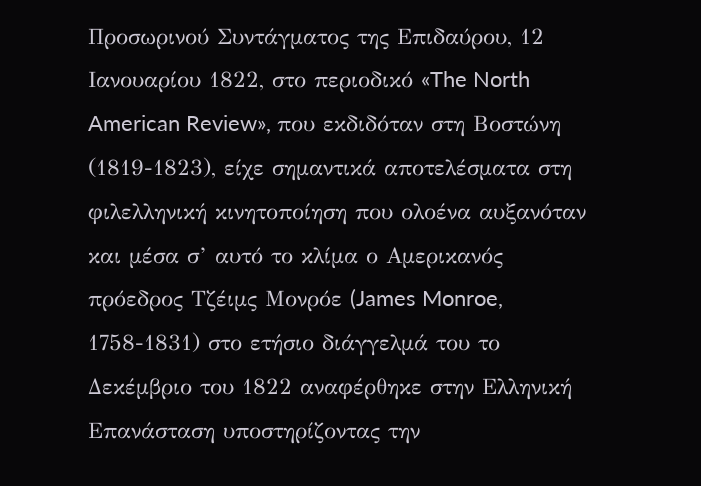Προσωρινού Συντάγματος της Επιδαύρου, 12 Ιανουαρίου 1822, στο περιοδικό «The North American Review», που εκδιδόταν στη Βοστώνη (1819-1823), είχε σημαντικά αποτελέσματα στη φιλελληνική κινητοποίηση που ολοένα αυξανόταν και μέσα σ’ αυτό το κλίμα ο Αμερικανός πρόεδρος Τζέιμς Μονρόε (James Monroe, 1758-1831) στο ετήσιο διάγγελμά του το Δεκέμβριο του 1822 αναφέρθηκε στην Ελληνική Επανάσταση υποστηρίζοντας την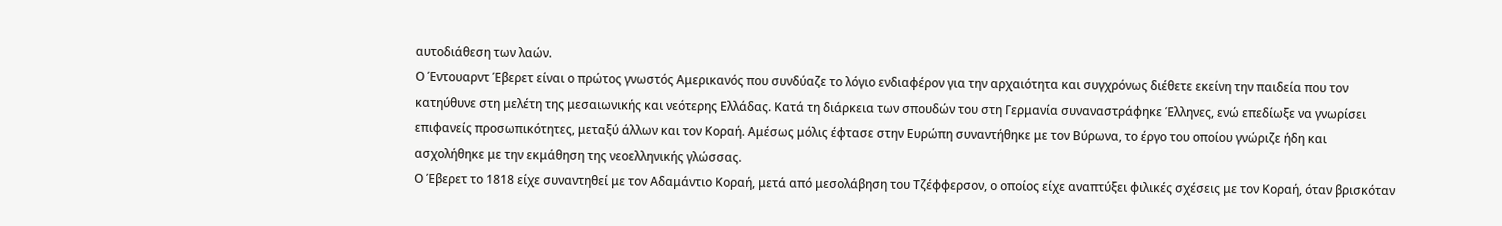αυτοδιάθεση των λαών.
Ο Έντουαρντ Έβερετ είναι ο πρώτος γνωστός Αμερικανός που συνδύαζε το λόγιο ενδιαφέρον για την αρχαιότητα και συγχρόνως διέθετε εκείνη την παιδεία που τον κατηύθυνε στη μελέτη της μεσαιωνικής και νεότερης Ελλάδας. Κατά τη διάρκεια των σπουδών του στη Γερμανία συναναστράφηκε Έλληνες, ενώ επεδίωξε να γνωρίσει επιφανείς προσωπικότητες, μεταξύ άλλων και τον Κοραή. Αμέσως μόλις έφτασε στην Ευρώπη συναντήθηκε με τον Βύρωνα, το έργο του οποίου γνώριζε ήδη και ασχολήθηκε με την εκμάθηση της νεοελληνικής γλώσσας.
Ο Έβερετ το 1818 είχε συναντηθεί με τον Αδαμάντιο Κοραή, μετά από μεσολάβηση του Τζέφφερσον, ο οποίος είχε αναπτύξει φιλικές σχέσεις με τον Κοραή, όταν βρισκόταν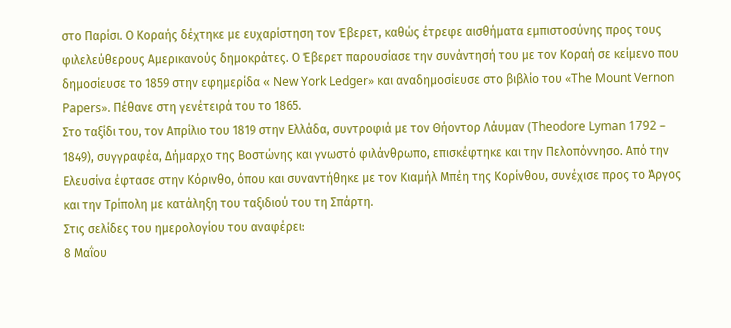στο Παρίσι. Ο Κοραής δέχτηκε με ευχαρίστηση τον Έβερετ, καθώς έτρεφε αισθήματα εμπιστοσύνης προς τους φιλελεύθερους Αμερικανούς δημοκράτες. Ο Έβερετ παρουσίασε την συνάντησή του με τον Κοραή σε κείμενο που δημοσίευσε το 1859 στην εφημερίδα « New York Ledger» και αναδημοσίευσε στο βιβλίο του «The Mount Vernon Papers». Πέθανε στη γενέτειρά του το 1865.
Στο ταξίδι του, τον Απρίλιο του 1819 στην Ελλάδα, συντροφιά με τον Θήοντορ Λάυμαν (Theodore Lyman 1792 – 1849), συγγραφέα, Δήμαρχο της Βοστώνης και γνωστό φιλάνθρωπο, επισκέφτηκε και την Πελοπόννησο. Από την Ελευσίνα έφτασε στην Κόρινθο, όπου και συναντήθηκε με τον Κιαμήλ Μπέη της Κορίνθου, συνέχισε προς το Άργος και την Τρίπολη με κατάληξη του ταξιδιού του τη Σπάρτη.
Στις σελίδες του ημερολογίου του αναφέρει:
8 Μαΐου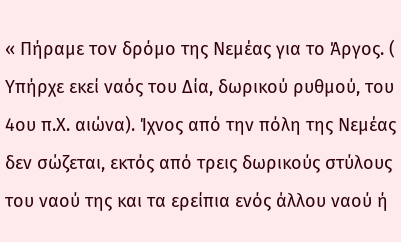« Πήραμε τον δρόμο της Νεμέας για το Άργος. ( Υπήρχε εκεί ναός του Δία, δωρικού ρυθμού, του 4ου π.Χ. αιώνα). Ίχνος από την πόλη της Νεμέας δεν σώζεται, εκτός από τρεις δωρικούς στύλους του ναού της και τα ερείπια ενός άλλου ναού ή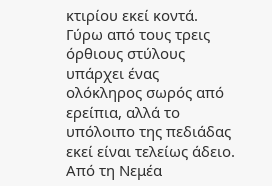κτιρίου εκεί κοντά. Γύρω από τους τρεις όρθιους στύλους υπάρχει ένας ολόκληρος σωρός από ερείπια, αλλά το υπόλοιπο της πεδιάδας εκεί είναι τελείως άδειο.
Από τη Νεμέα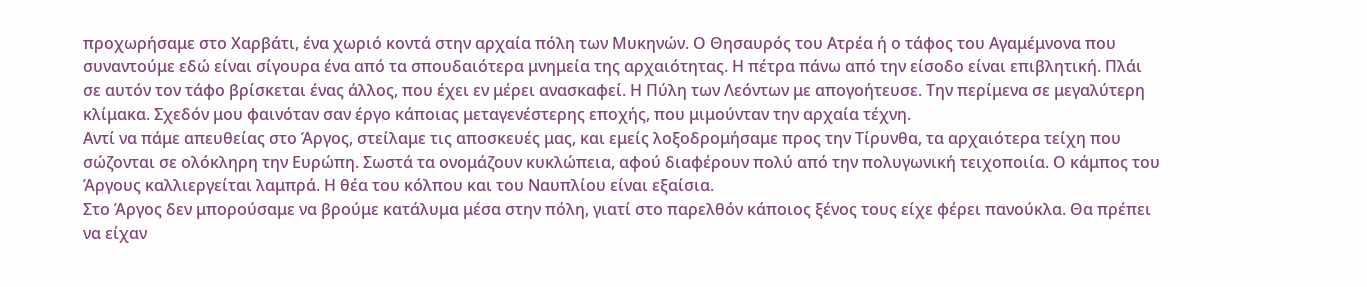προχωρήσαμε στο Χαρβάτι, ένα χωριό κοντά στην αρχαία πόλη των Μυκηνών. Ο Θησαυρός του Ατρέα ή ο τάφος του Αγαμέμνονα που συναντούμε εδώ είναι σίγουρα ένα από τα σπουδαιότερα μνημεία της αρχαιότητας. Η πέτρα πάνω από την είσοδο είναι επιβλητική. Πλάι σε αυτόν τον τάφο βρίσκεται ένας άλλος, που έχει εν μέρει ανασκαφεί. Η Πύλη των Λεόντων με απογοήτευσε. Την περίμενα σε μεγαλύτερη κλίμακα. Σχεδόν μου φαινόταν σαν έργο κάποιας μεταγενέστερης εποχής, που μιμούνταν την αρχαία τέχνη.
Αντί να πάμε απευθείας στο Άργος, στείλαμε τις αποσκευές μας, και εμείς λοξοδρομήσαμε προς την Τίρυνθα, τα αρχαιότερα τείχη που σώζονται σε ολόκληρη την Ευρώπη. Σωστά τα ονομάζουν κυκλώπεια, αφού διαφέρουν πολύ από την πολυγωνική τειχοποιία. Ο κάμπος του Άργους καλλιεργείται λαμπρά. Η θέα του κόλπου και του Ναυπλίου είναι εξαίσια.
Στο Άργος δεν μπορούσαμε να βρούμε κατάλυμα μέσα στην πόλη, γιατί στο παρελθόν κάποιος ξένος τους είχε φέρει πανούκλα. Θα πρέπει να είχαν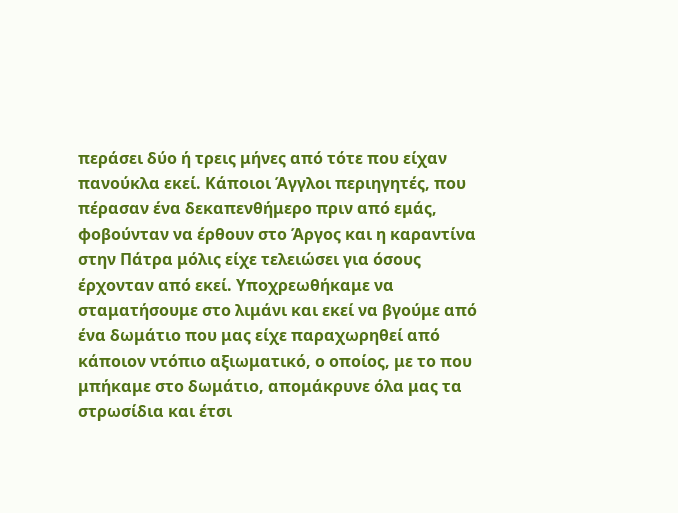περάσει δύο ή τρεις μήνες από τότε που είχαν πανούκλα εκεί. Κάποιοι Άγγλοι περιηγητές, που πέρασαν ένα δεκαπενθήμερο πριν από εμάς, φοβούνταν να έρθουν στο Άργος και η καραντίνα στην Πάτρα μόλις είχε τελειώσει για όσους έρχονταν από εκεί. Υποχρεωθήκαμε να σταματήσουμε στο λιμάνι και εκεί να βγούμε από ένα δωμάτιο που μας είχε παραχωρηθεί από κάποιον ντόπιο αξιωματικό, ο οποίος, με το που μπήκαμε στο δωμάτιο, απομάκρυνε όλα μας τα στρωσίδια και έτσι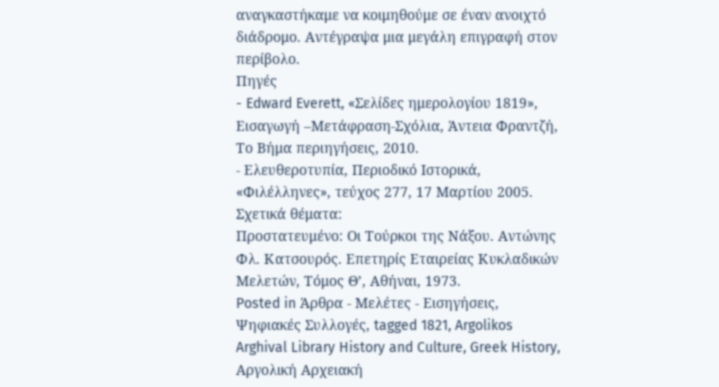αναγκαστήκαμε να κοιμηθούμε σε έναν ανοιχτό διάδρομο. Αντέγραψα μια μεγάλη επιγραφή στον περίβολο.
Πηγές
- Edward Everett, «Σελίδες ημερολογίου 1819», Εισαγωγή –Μετάφραση-Σχόλια, Άντεια Φραντζή, Το Βήμα περιηγήσεις, 2010.
- Ελευθεροτυπία, Περιοδικό Ιστορικά, «Φιλέλληνες», τεύχος 277, 17 Μαρτίου 2005.
Σχετικά θέματα:
Πρoστατευμένο: Οι Τούρκοι της Νάξου. Αντώνης Φλ. Κατσουρός. Επετηρίς Εταιρείας Κυκλαδικών Μελετών, Τόμος Θ’, Αθήναι, 1973.
Posted in Άρθρα - Μελέτες - Εισηγήσεις, Ψηφιακές Συλλογές, tagged 1821, Argolikos Arghival Library History and Culture, Greek History, Αργολική Αρχειακή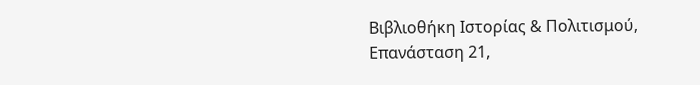Βιβλιοθήκη Ιστορίας & Πολιτισμού, Επανάσταση 21,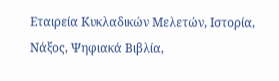Εταιρεία Κυκλαδικών Μελετών, Ιστορία, Νάξος, Ψηφιακά Βιβλία,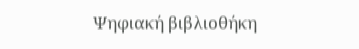Ψηφιακή βιβλιοθήκη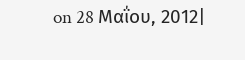on 28 Μαΐου, 2012|